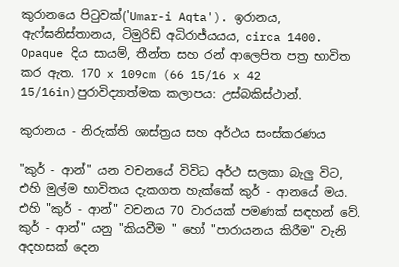කුරානයෙ පිටුවක්('Umar-i Aqta'). ඉරානය, ඇෆ්ඝනිස්තානය, ටිමුරිඩ් අධිරාජ්යයය, circa 1400. Opaque දිය සායම්, තීන්ත සහ රන් ආලෙපිත පත්‍ර භාවිත කර ඇත. 170 x 109cm (66 15/16 x 42 15/16in)පුරාවිද්‍යාත්මක කලාපය: උස්බකිස්ථාන්.

කුරානය - නිරුක්ති ශාස්ත්‍රය සහ අර්ථය සංස්කරණය

"කුර් - ආන්" යන වචනයේ විවිධ අර්ථ සලකා බැලු විට, එහි මුල්ම භාවිතය දැකගත හැක්කේ කුර් - ආනයේ මය. එහි "කුර් - ආන්" වචනය 70 වාරයක් පමණක් සඳහන් වේ. කුර් - ආන්" යනු "කියවීම " හෝ "පාරායනය කිරීම" වැනි අදහසක් දෙන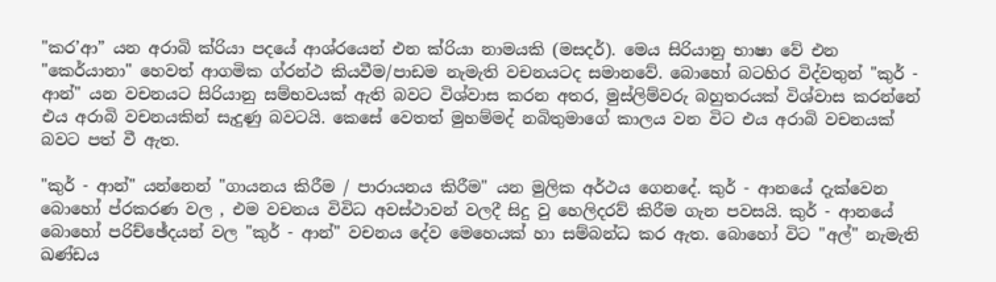"කර’ආ” යන අරාබි ක්රියා පදයේ ආශ්රයෙන් එන ක්රියා නාමයකි (මසදර්). මෙය සිරියානු භාෂා වේ එන "කෙර්යානා" හෙවත් ආගමික ග්රන්ථ කියවීම/පාඩම නැමැති වචනයටද සමානවේ. බොහෝ බටහිර විද්වතුන් "කුර් - ආන්" යන වචනයට සිරියානු සම්භවයක් ඇති බවට විශ්වාස කරන අතර, මුස්ලිම්වරු බහුතරයක් විශ්වාස කරන්නේ එය අරාබි වචනයකින් සැදුණු බවටයි. කෙසේ වෙතත් මුහම්මද් නබිතුමාගේ කාලය වන විට එය අරාබි වචනයක් බවට පත් වී ඇත.

"කුර් - ආන්" යන්නෙන් "ගායනය කිරීම / පාරායනය කිරීම" යන මුලික අර්ථය ගෙනදේ. කුර් - ආනයේ දැක්වෙන බොහෝ ප්රකරණ වල , එම වචනය විවිධ අවස්ථාවන් වලදී සිදු වු හෙලිදරව් කිරීම ගැන පවසයි. කුර් - ආනයේ බොහෝ පරිච්ඡේදයන් වල "කුර් - ආන්" වචනය දේව මෙහෙයක් හා සම්බන්ධ කර ඇත. බොහෝ විට "අල්" නැමැති ඛණ්ඩය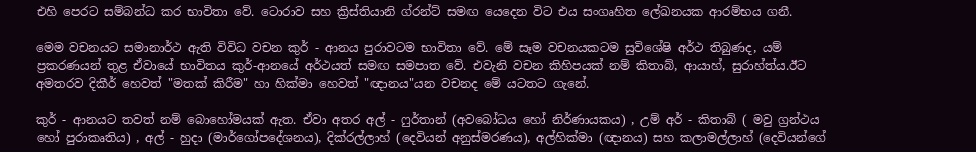එහි පෙරට සම්බන්ධ කර භාවිතා වේ. ටොරාව සහ ක්‍රිස්තියානි ග්රන්ට් සමඟ යෙදෙන විට එය සංගෘහිත ලේඛනයක ආරම්භය ගනී.

මෙම වචනයට සමානාර්ථ ඇති විවිධ වචන කුර් - ආනය පුරාවටම භාවිතා වේ. මේ සෑම වචනයකටම සුවිශේෂි අර්ථ තිබුණද, යම් ප්‍රකරණයන් තුළ ඒවායේ භාවිතය කුර්-ආනයේ අර්ථයත් සමඟ සමපාත වේ. එවැනි වචන කිහිපයක් නම් කිතාබ්, ආයාහ්, සුරාහ්ත්ය.ඊට අමතරව දිකීර් හෙවත් "මතක් කිරීම" හා හික්මා හෙවත් "ඥානය"යන වචනද මේ යටතට ගැනේ.

කුර් - ආනයට තවත් නම් බොහෝමයක් ඇත. ඒවා අතර අල් - ෆුර්තාන් (අවබෝධය හෝ නිර්ණායකය) , උම් අර් - කිතාබ් ( මවු ග්‍රන්ථය හෝ පුරාකෘතිය) , අල් - හුදා (මාර්ගෝපදේශනය), දික්රල්ලාහ් (දෙවියන් අනුස්මරණය), අල්හික්මා (ඥානය) සහ කලාමල්ලාහ් (දෙවියන්ගේ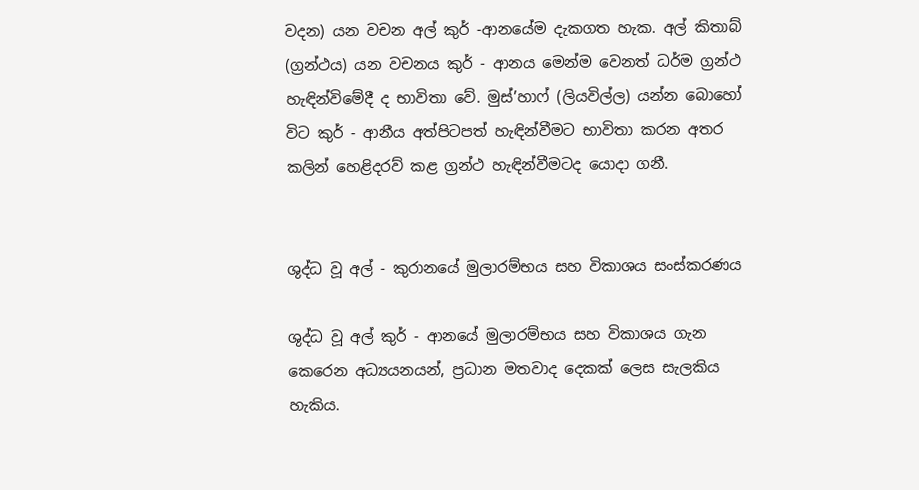වදන) යන වචන අල් කුර් -ආනයේම දැකගත හැක. අල් කිතාබ් (ග්‍රන්ථය) යන වචනය කුර් - ආනය මෙන්ම වෙනත් ධර්ම ග්‍රන්ථ හැඳින්විමේදී ද භාවිතා වේ. මුස්’හාෆ් (ලියවිල්ල) යන්න බොහෝ විට කුර් - ආනීය අත්පිටපත් හැඳින්වීමට භාවිතා කරන අතර කලින් හෙළිදරව් කළ ග්‍රන්ථ හැඳින්වීමටද යොදා ගනී.


ශුද්ධ වූ අල් - කුරානයේ මුලාරම්භය සහ විකාශය සංස්කරණය

ශුද්ධ වූ අල් කුර් - ආනයේ මුලාරම්භය සහ විකාශය ගැන කෙරෙන අධ්‍යයනයන්, ප්‍රධාන මතවාද දෙකක් ලෙස සැලකිය හැකිය.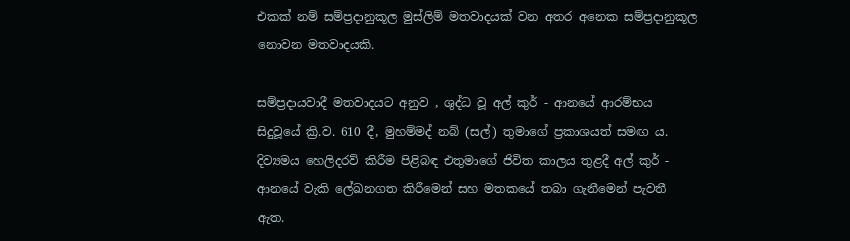එකක් නම් සම්ප්‍රදානුකූල මුස්ලිම් මතවාදයක් වන අතර අනෙක සම්ප්‍රදානුකූල නොවන මතවාදයකි.

සම්ප්‍රදායවාදී මතවාදයට අනුව , ශුද්ධ වූ අල් කුර් - ආනයේ ආරම්භය සිදුවූයේ ක්‍රි.ව. 610 දී, මුහම්මද් නබ් (සල්) තුමාගේ ප්‍රකාශයත් සමඟ ය. දිව්‍යමය හෙලිදරව් කිරීම පිළිබඳ එතුමාගේ ජිවිත කාලය තුළදී අල් කුර් - ආනයේ වැකි ලේඛනගත කිරීමෙන් සහ මතකයේ තබා ගැනීමෙන් පැවතී ඇත.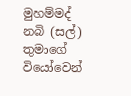මුහම්මද් නබි (සල්) තුමාගේ වියෝවෙන්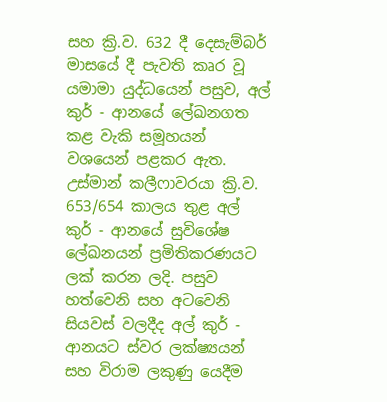සහ ක්‍රි.ව. 632 දී දෙසැම්බර් මාසයේ දී පැවති කෘර වූ යමාමා යුද්ධයෙන් පසුව, අල් කුර් - ආනයේ ලේඛනගත කළ වැකි සමූහයන් වශයෙන් පළකර ඇත. උස්මාන් කලීෆාවරයා ක්‍රි.ව. 653/654 කාලය තුළ අල් කුර් - ආනයේ සුවිශේෂ ලේඛනයන් ප්‍රමිතිකරණයට ලක් කරන ලදි. පසුව හත්වෙනි සහ අටවෙනි සියවස් වලදීද අල් කුර් - ආනයට ස්වර ලක්ෂ්‍යයන් සහ විරාම ලකුණු යෙදීම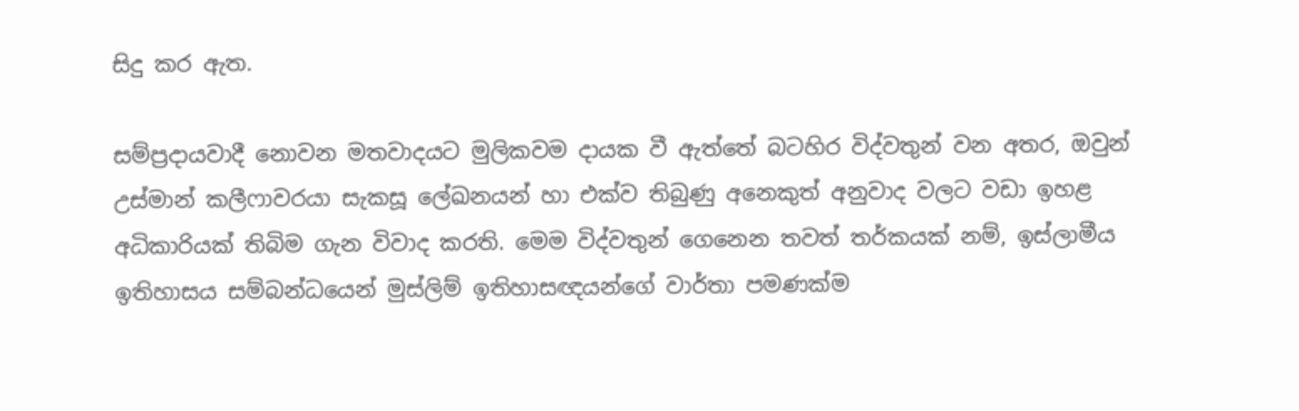සිදු කර ඇත.

සම්ප්‍රදායවාදී නොවන මතවාදයට මුලිකවම දායක වී ඇත්තේ බටහිර විද්වතුන් වන අතර, ඔවුන් උස්මාන් කලීෆාවරයා සැකසූ ලේඛනයන් හා එක්ව තිබුණු අනෙකුත් අනුවාද වලට වඩා ඉහළ අධිකාරියක් තිබිම ගැන විවාද කරති. මෙම විද්වතුන් ගෙනෙන තවත් තර්කයක් නම්, ඉස්ලාමීය ඉතිහාසය සම්බන්ධයෙන් මුස්ලිම් ඉතිහාසඥයන්ගේ වාර්තා පමණක්ම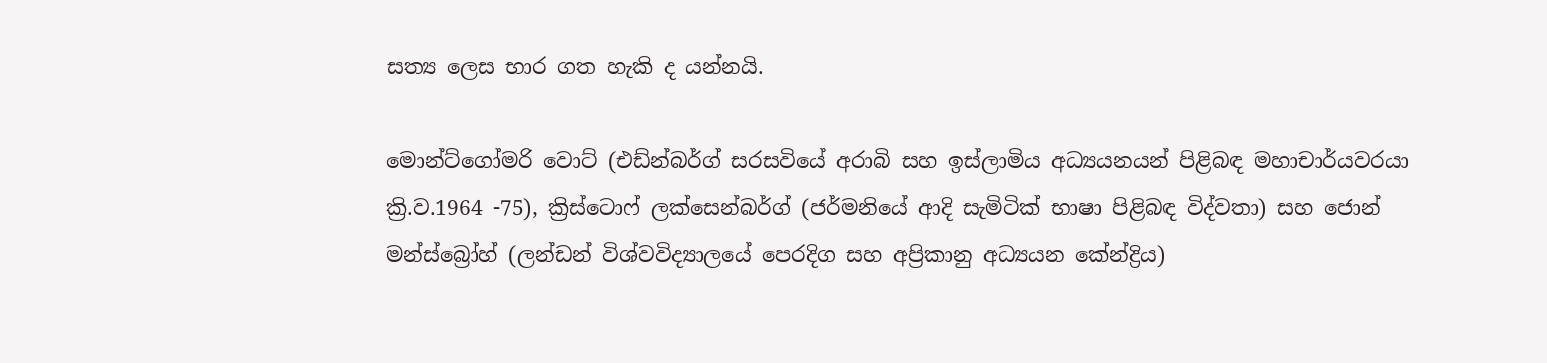සත්‍ය ලෙස භාර ගත හැකි ද යන්නයි.

මොන්ට්ගෝමරි වොට් (එඩ්න්බර්ග් සරසවියේ අරාබි සහ ඉස්ලාමිය අධ්‍යයනයන් පිළිබඳ මහාචාර්යවරයා ක්‍රි.ව.1964 -75), ක්‍රිස්ටොෆ් ලක්සෙන්බර්ග් (ජර්මනියේ ආදි සැමිටික් භාෂා පිළිබඳ විද්වතා) සහ ජොන් මන්ස්බ්‍රෝහ් (ලන්ඩන් විශ්වවිද්‍යාලයේ පෙරදිග සහ අප්‍රිකානු අධ්‍යයන කේන්ද්‍රිය)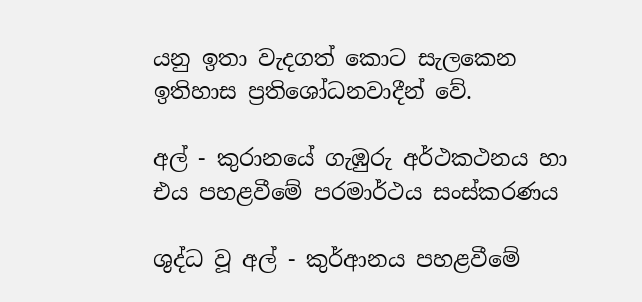යනු ඉතා වැදගත් කොට සැලකෙන ඉතිහාස‍ ප්‍රතිශෝධනවාදීන් වේ.

අල් - කුරානයේ ගැඹුරු අර්ථකථනය හා එය පහළවීමේ පරමාර්ථය සංස්කරණය

ශුද්ධ වූ අල් - කුර්ආනය පහළවීමේ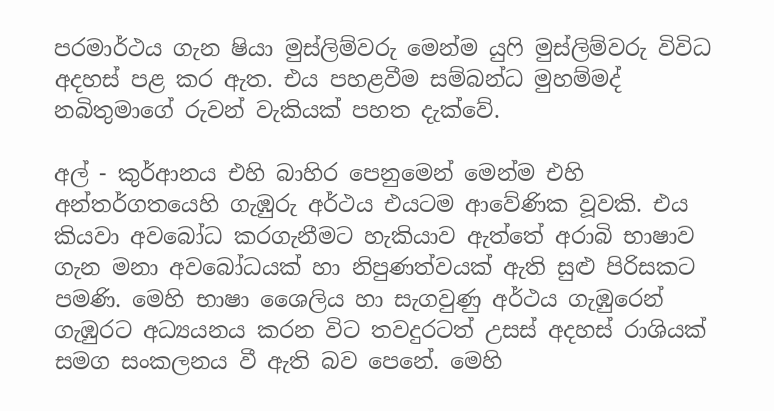පරමාර්ථය ගැන ෂියා මුස්ලිම්වරු මෙන්ම යුෆි මුස්ලිම්වරු විවිධ අදහස් පළ කර ඇත. එය පහළවීම සම්බන්ධ මුහම්මද් නබිතුමාගේ රුවන් වැකියක් පහත දැක්වේ.

අල් - කුර්ආනය එහි බාහිර පෙනුමෙන් මෙන්ම එහි අන්තර්ගතයෙහි ගැඹුරු අර්ථය එයටම ආවේණික වූවකි. එය කියවා අවබෝධ කරගැනීමට හැකියාව ඇත්තේ අරාබි භාෂාව ගැන මනා අවබෝධයක් හා නිපුණත්වයක් ඇති සුළු පිරිසකට පමණි. මෙහි භාෂා ශෛලිය හා සැගවුණු අර්ථය ගැඹුරෙන් ගැඹුරට අධ්‍යයනය කරන විට තවදුරටත් උසස් අදහස් රාශියක් සමග සංකලනය වී ඇති බව පෙනේ. මෙහි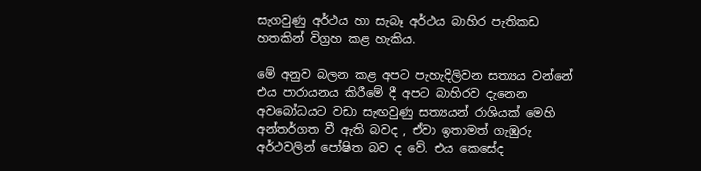සැගවුණු අර්ථය හා සැබෑ අර්ථය බාහිර පැතිකඩ හතකින් විග්‍රහ කළ හැකිය.

මේ අනුව බලන කළ අපට පැහැදිලිවන සත්‍යය වන්නේ එය පාරායනය කිරීමේ දී අපට බාහිරව දැනෙන අවබෝධයට වඩා සැඟවුණු සත්‍යයන් රාශියක් මෙහි අන්තර්ගත වී ඇති බවද , ඒවා ඉතාමත් ගැඹුරු අර්ථවලින් පෝෂිත බව ද වේ. එය කෙසේද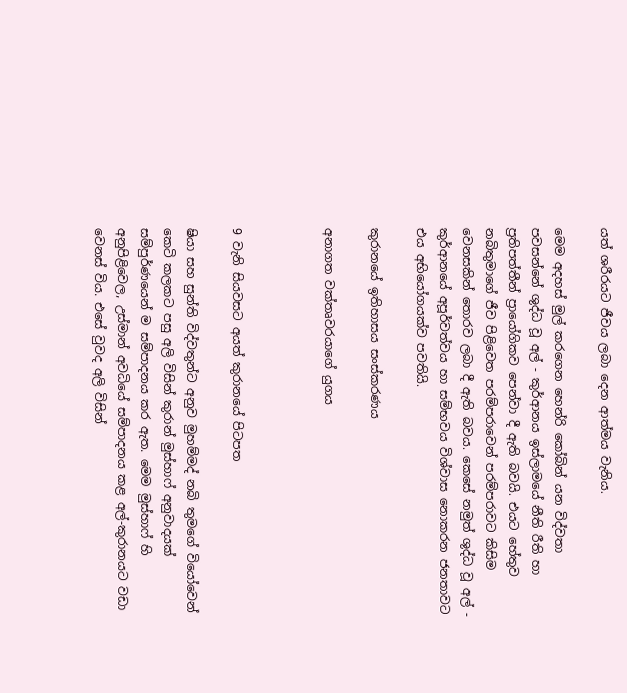යත් ශරීරයට ජීවය ලබා දෙන ආත්මය වැනිය.

මෙම අදහස් මුල් කරගෙන හෙන්රි කෝබින් යන විද්වතා පවසන්නේ ශුද්ධ වූ අල් - කුර්ආනය ඉස්ලාමයේ නීති රීති හා ප්‍රතිපත්තීන් ප්‍රායෝගිකව පෙන්වා දී ඇති බවයි. එයට හේතුව නබිතුමාගේ ජීව පිළිවෙත පරම්පරාවෙන් පරම්පරාවට කිසිම වෙනසකින් තොරව ලබා දී ඇති බවය. කෙසේ නමුත් ශුද්ධ වූ අල් - කුර්ආනයේ අපූර්වත්වය හා සම්භවය විශ්වාස නොකරන ජනතාවට එය අභියෝගයක්ව පවතියි.

කුරානයේ ඉතිහාසය සංස්කරණය

අනාගත වක්තෘවරයාගේ යුගය



9 වැනි සියවසට අයත් කුරානයේ පිටපත

ෂියා සහ සුන්ති විද්වතුන්ට අනුව මුහම්මද් නබි තුමගේ වියෝවෙන් කෙටි කලකට පසු අලි විසින් කුරාන් මුස්හාෆ් අනුවාදයක් සම්පුර්ණයෙන් ම සම්පාදනය කර ඇත. මෙම මුස්හාෆ් හි අනුපිළිවෙල, උස්මාන් අවධියේ සම්පාදනය කළ අල්-කුරානයට වඩා වෙනස් විය. එසේ වුවද අලි විසින්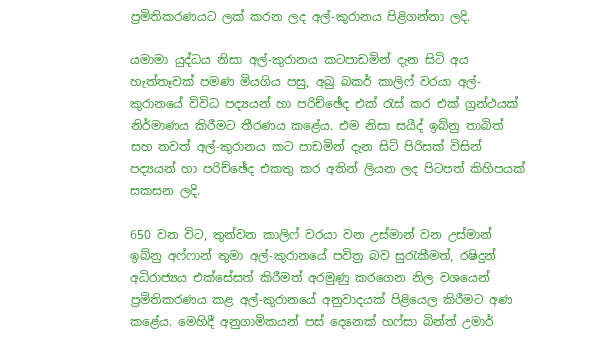ප්‍රමිතිකරණයට ලක් කරන ලද අල්-කුරානය පිළිගන්නා ලදි.

යමාමා යුද්ධය නිසා අල්-කුරානය කටපාඩමින් දැන සිටි අය හැත්තෑවක් පමණ මියගිය පසු, අබු බකර් කාලිෆ් වරයා අල්-කුරානයේ විවිධ පද්‍යයන් හා පරිච්ඡේද එක් රැස් කර එක් ග්‍රන්ථයක් නිර්මාණය කිරීමට තීරණය කළේය. එම නිසා සයීද් ඉබ්නු තාබිත් සහ තවත් අල්-කුරානය කට පාඩමින් දැන සිටි පිරිසක් විසින් පද්‍යයන් හා පරිච්ඡේද එකතු කර අතින් ලියන ලද පිටපත් කිහිපයක් සකසන ලදි.

650 වන විට, තුන්වන කාලිෆ් වරයා වන උස්මාන් වන උස්මාන් ඉබ්නු අෆ්ෆාන් තුමා අල්-කුරානයේ පවිත්‍ර බව සුරැකීමත්, රෂිදුන් අධිරාජ්‍යය එක්සේසත් කිරීමත් අරමුණු කරගෙන නිල වශයෙන් ප්‍රමිතිකරණය කළ අල්-කුරානයේ අනුවාදයක් පිළියෙල කිරීමට අණ කළේය. මෙහිදී අනුගාමිකයන් පස් දෙනෙක් හෆ්සා බින්ත් උමාර්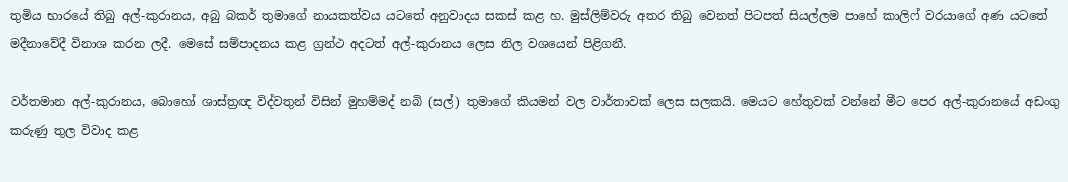තුමිය භාරයේ තිබු අල්-කුරානය, අබු බකර් තුමාගේ නායකත්වය යටතේ අනුවාදය සකස් කළ හ. මුස්ලිම්වරු අතර තිබු වෙනත් පිටපත් සියල්ලම පාහේ කාලිෆ් වරයාගේ අණ යටතේ මදීනාවේදී විනාශ කරන ලදී. මෙසේ සම්පාදනය කළ ග්‍රන්ථ අදටත් අල්-කුරානය ලෙස නිල වශයෙන් පිළිගනී.

වර්තමාන අල්-කුරානය, බොහෝ ශාස්ත්‍රඥ විද්වතුන් විසින් මුහම්මද් නබි (සල්) තුමාගේ කියමන් වල වාර්තාවක් ලෙස සලකයි. මෙයට හේතුවක් වන්නේ මීට පෙර අල්-කුරානයේ අඩංගු කරුණු තුල විවාද කළ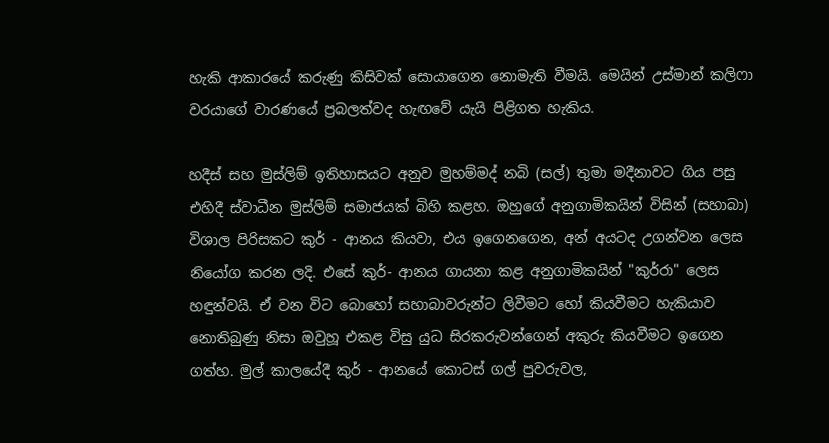හැකි ආකාරයේ කරුණු කිසිවක් සොයාගෙන නොමැති වීමයි. මෙයින් උස්මාන් කලිෆා වරයාගේ වාරණයේ ප්‍රබලත්වද හැඟවේ යැයි පිළිගත හැකිය.

හදීස් සහ මුස්ලිම් ඉතිහාසයට අනුව මුහම්මද් නබි (සල්) තුමා මදීනාවට ගිය පසු එහිදී ස්වාධීන මුස්ලිම් සමාජයක් බිහි කළහ. ඔහුගේ අනුගාමිකයින් විසින් (සහාබා) විශාල පිරිසකට කුර් - ආනය කියවා, එය ඉගෙනගෙන, අන් අයටද උගන්වන ලෙස නියෝග කරන ලදි. එසේ කුර්- ආනය ගායනා කළ අනුගාමිකයින් "කුර්රා" ලෙස හඳුන්වයි. ඒ වන විට බොහෝ සහාබාවරුන්ට ලිවීමට හෝ කියවීමට හැකියාව නොතිබුණු නිසා ඔවුහූ එකළ විසු යුධ සිරකරුවන්ගෙන් අකුරු කියවීමට ඉගෙන ගත්හ. මුල් කාලයේදී කුර් - ආනයේ කොටස් ගල් පුවරුවල,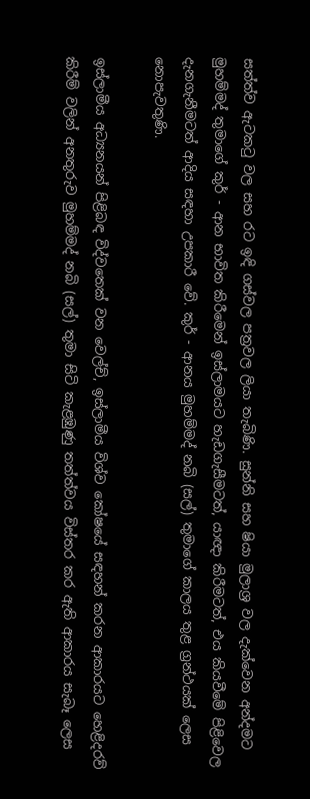සත්ත්ව ඇටකටු වල සහ රට ඉඳි ගස්වල පත්‍රවල ලියා තැබිණි. සුන්නි සහ ෂියා මුලාශ්‍ර වල දැක්වෙන අන්දමට මුහම්මද් තුමාගේ කුර් - ආන භාවිත කිරීමෙන් ඉස්ලාමයට හැඩගැසීමටත්, යාඥා කිරීමටත්, එය කියවීමේ පිළිවෙල දැනගැනීමටත් ආදිය සඳහා උපකාරී වේ. කුර් - ආනය මුහම්මද් නබි (සල්) තුමාගේ කාලය තුළ ග්‍රන්ථයක් ලෙස නොපැවතුණි.

ඉස්ලාමීය අධ්‍යනයන් පිළිබඳ විද්වතෙක් වන වෙල්ච්, ඉස්ලාමීය විශ්ව කෝෂයේ සඳහන් කරන ආකාරයට හෙළිදරව් කිරීම් වලින් අනතුරුව මුහම්මද් නබි (සල්) තුමා සිටි කැළඹුණු තත්ත්වය විස්තර කර ඇති ආකාරය සැබෑ ලෙස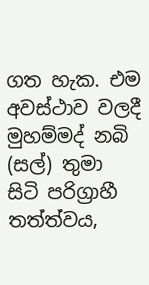ගත හැක. එම අවස්ථාව වලදී මුහම්මද් නබි (සල්) තුමා සිටි පරිග්‍රාහී තත්ත්වය,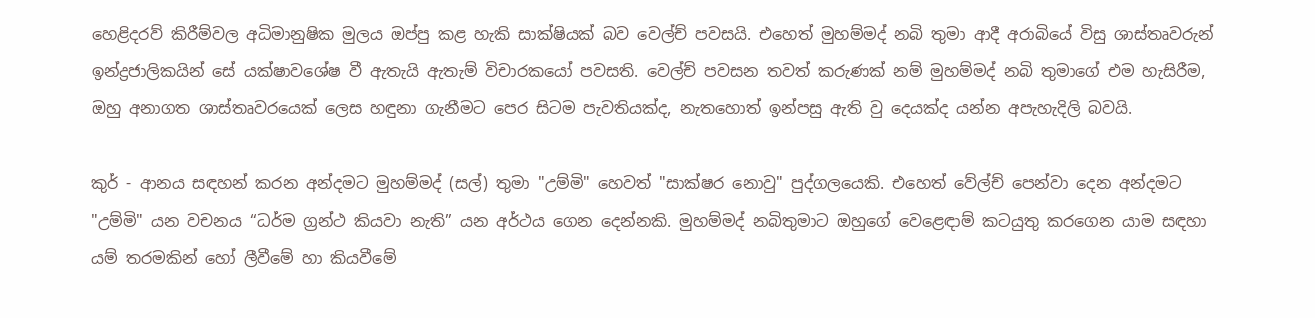හෙළිදරව් කිරීම්වල අධිමානුෂික මුලය ඔප්පු කළ හැකි සාක්ෂියක් බව වෙල්ච් පවසයි. එහෙත් මුහම්මද් නබි තුමා ආදී අරාබියේ විසු ශාස්තෘවරුන් ඉන්ද්‍රජාලිකයින් සේ යක්ෂාවශේෂ වී ඇතැයි ඇතැම් විචාරකයෝ පවසති. වෙල්ච් පවසන තවත් කරුණක් නම් මුහම්මද් නබි තුමාගේ එම හැසිරීම, ඔහු අනාගත ශාස්තෘවරයෙක් ලෙස හඳුනා ගැනීමට පෙර සිටම පැවතියක්ද, නැතහොත් ඉන්පසු ඇති වු දෙයක්ද යන්න අපැහැදිලි බවයි.

කුර් - ආනය සඳහන් කරන අන්දමට මුහම්මද් (සල්) තුමා "උම්මි" හෙවත් "සාක්ෂර නොවු" පුද්ගලයෙකි. එහෙත් වේල්ච් පෙන්වා දෙන අන්දමට "උම්මි" යන වචනය “ධර්ම ග්‍රන්ථ කියවා නැති” යන අර්ථය ගෙන දෙන්නකි. මුහම්මද් නබිතුමාට ඔහුගේ වෙළෙඳාම් කටයුතු කරගෙන යාම සඳහා යම් තරමකින් හෝ ලීවීමේ හා කියවීමේ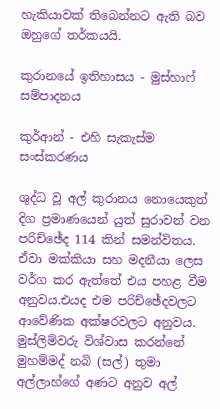හැකියාවක් තිබෙන්නට ඇති බව ඔහුගේ තර්කයයි.

කුරානයේ ඉතිහාසය - මුස්හාෆ් සම්පාදනය

කුර්ආන් - එහි සැකැස්ම සංස්කරණය

ශුද්ධ වූ අල් කුරානය නොයෙකුත් දිග ප්‍රමාණයෙන් යුත් සුරාවන් වන පරිච්ඡේද 114 කින් සමන්විතය. ඒවා මක්කියා සහ මදනීයා ලෙස වර්ග කර ඇත්තේ එය පහළ වීම අනුවය.එයද එම පරිච්ඡේදවලට ආවේණික අක්ෂරවලට අනුවය. මුස්ලිම්වරු විශ්වාස කරන්නේ මුහම්මද් නබි (සල්) තුමා අල්ලාහ්ගේ අණට අනුව අල්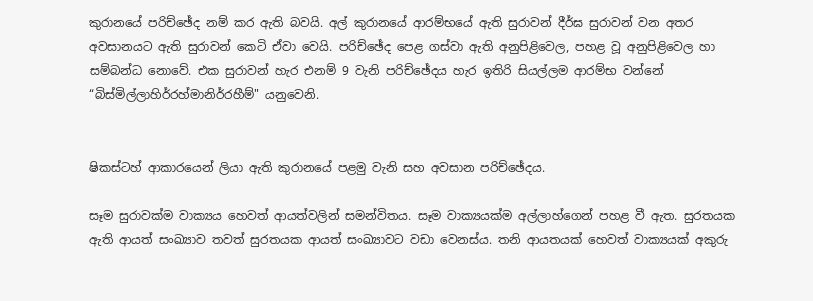කුරානයේ පරිච්ඡේද නම් කර ඇති බවයි. අල් කුරානයේ ආරම්භයේ ඇති සුරාවන් දීර්ඝ සුරාවන් වන අතර අවසානයට ඇති සුරාවන් කෙටි ඒවා වෙයි. පරිච්ඡේද පෙළ ගස්වා ඇති අනුපිළිවෙල, පහළ වූ අනුපිළිවෙල හා සම්බන්ධ නොවේ. එක සුරාවන් හැර එනම් 9 වැනි පරිච්ඡේදය හැර ඉතිරි සියල්ලම ආරම්භ වන්නේ “බිස්මිල්ලාහිර්රහ්මානිර්රහීම්" යනුවෙනි.


ෂිකස්ටහ් ආකාරයෙන් ලියා ඇති කුරානයේ පළමු වැනි සහ අවසාන පරිච්ඡේදය.

සෑම සුරාවක්ම වාක්‍යය හෙවත් ආයත්වලින් සමන්විතය. සෑම වාක්‍යයක්ම අල්ලාහ්ගෙන් පහළ වී ඇත. සුරතයක ඇති ආයත් සංඛ්‍යාව තවත් සුරතයක ආයත් සංඛ්‍යාවට වඩා වෙනස්ය. තනි ආයතයක් හෙවත් වාක්‍යයක් අකුරු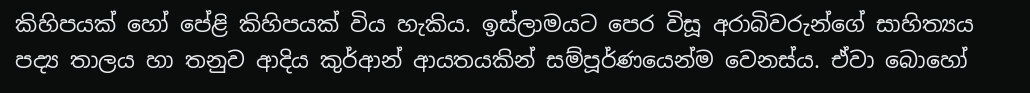කිහිපයක් හෝ පේළි කිහිපයක් විය හැකිය. ඉස්ලාමයට පෙර විසූ අරාබිවරුන්ගේ සාහිත්‍යය පද්‍ය තාලය හා තනුව ආදිය කුර්ආන් ආයතයකින් සම්පූර්ණයෙන්ම වෙනස්ය. ඒවා බොහෝ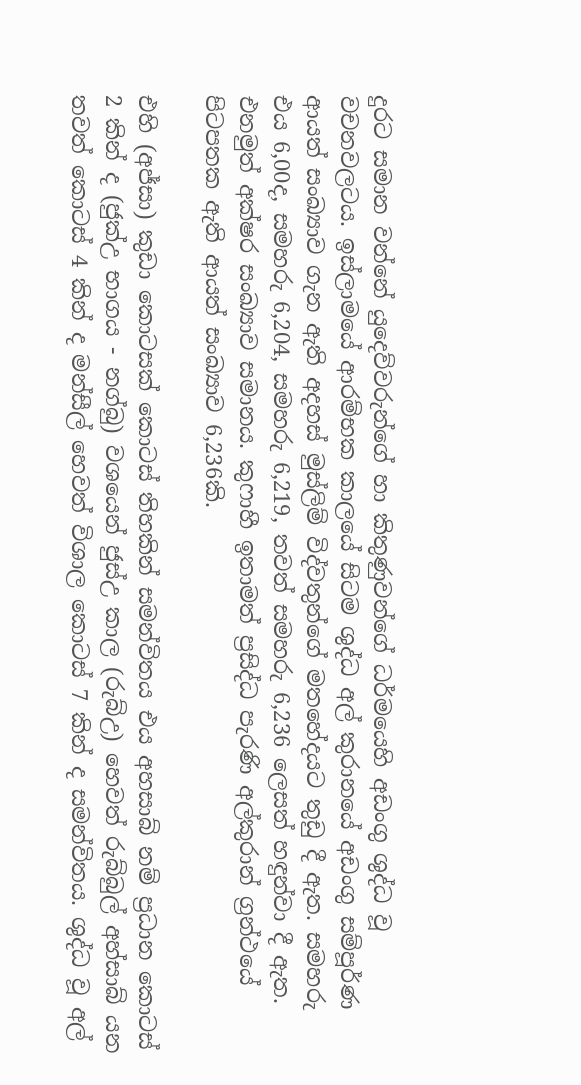දුරට සමාන වන්නේ යුදෙව්වරුන්ගේ හා කිතුණුවන්ගේ ධර්මයෙහි අඩංගු ශුද්ධ වූ වචනවලටය. ඉස්ලාමයේ ආරම්භක කාලයේ සිටම ශුද්ධ අල් කුරානයේ අඩංගු සම්පූර්ණ ආයත් සංඛ්‍යාව ගැන ඇති අදහස් මුස්ලිම් විද්වතුන්ගේ මතහේදයට තුඩු දී ඇත. සමහරු එය 6,00ද, සමහරු 6,204, සමහරු 6,219, තවත් සමහරු 6,236 ලෙසත් හඳුන්වා දී ඇත. එනමුත් අක්ෂර සංඛ්‍යාව සමානය. කුෆාහී ඉතාමත් ප්‍රසිද්ධ පැරණි අල්කුරාන් ග්‍රන්ථයේ පිටපතක ඇති ආයත් සංඛ්‍යාව 6,236කි.

එහි (අජ්සා) කුඩා කොටසක් කොටස් තිහකින් සමන්විතය එය අහසාබ් නම් ප්‍රධාන කොටස් 2 කින් ද (ජුක්උ භාගය - නග්බු) වශයෙන් ජුස්උ කාල (රුබ්උ) හෙවත් රුබ්බුල් අහ්සාබ් යන තවත් කොටස් 4 කින් ද මන්සීල් හෙවත් විශාල කොටස් 7 කින් ද සමන්විතය. ශුද්ධ වූ අල්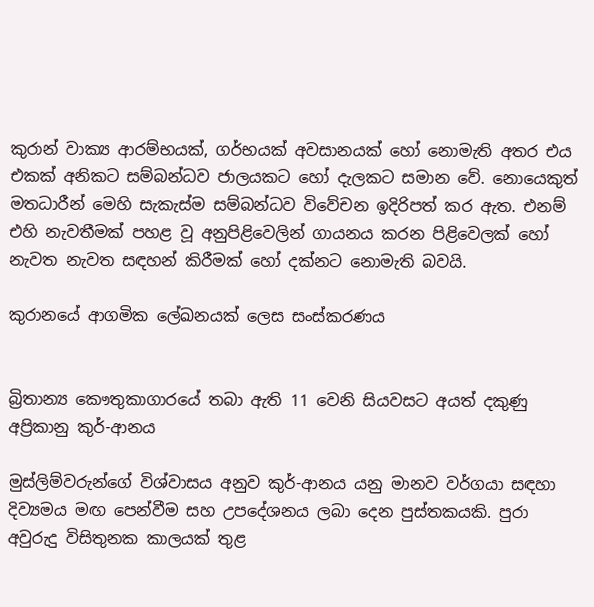කුරාන් වාක්‍ය ආරම්භයක්, ගර්භයක් අවසානයක් හෝ නොමැති අතර එය එකක් අනිකට සම්බන්ධව ජාලයකට හෝ දැලකට සමාන වේ. නොයෙකුත් මතධාරීන් මෙහි සැකැස්ම සම්බන්ධව විවේචන ඉදිරිපත් කර ඇත. එනම් එහි නැවතීමක් පහළ වූ අනුපිළිවෙලින් ගායනය කරන පිළිවෙලක් හෝ නැවත නැවත සඳහන් කිරීමක් හෝ දක්නට නොමැති බවයි.

කුරානයේ ආගමික ලේඛනයක් ලෙස සංස්කරණය


බ්‍රිතාන්‍ය කෞතුකාගාරයේ තබා ඇති 11 වෙනි සියවසට අයත් දකුණු අප්‍රිකානු කුර්-ආනය

මුස්ලිම්වරුන්ගේ විශ්වාසය අනුව කුර්-ආනය යනු මානව වර්ගයා සඳහා දිව්‍යමය මඟ පෙන්වීම සහ උපදේශනය ලබා දෙන පුස්තකයකි. පුරා අවුරුදු විසිතුනක කාලයක් තුළ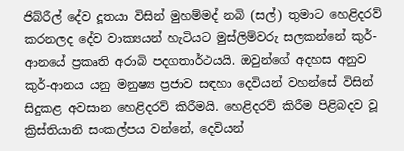ජිබ්රීල් දේව දූතයා විසින් මුහම්මද් නබි (සල්) තුමාට හෙළිදරව් කරනලද ‍දේව වාක්‍යයන් හැටියට මුස්ලිම්වරු සලකන්නේ කුර්-ආනයේ ප්‍රකෘති අරාබි පදගතාර්ථයයි. ඔවුන්ගේ අදහස අනුව කුර්-ආනය යනු මනුෂ්‍ය ප්‍රජාව සඳහා දෙවියන් වහන්සේ විසින් සිදුකළ අවසාන හෙළිදරව් කිරීමයි. හෙළිදරව් කිරීම පිළිබදව වූ ක්‍රිස්තියානි සංකල්පය වන්නේ, දෙවියන්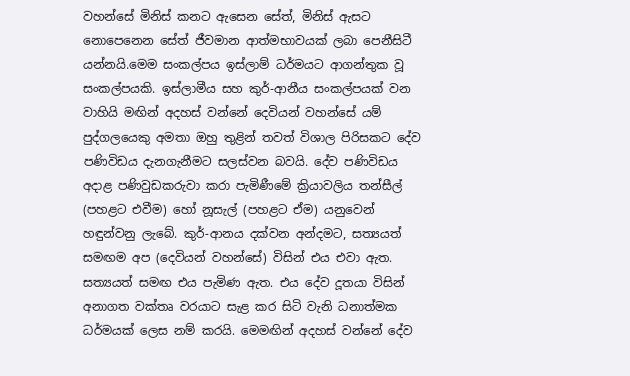වහන්සේ මිනිස් කනට ඇසෙන සේත්, මිනිස් ඇසට නොපෙනෙන සේත් ජීවමාන ආත්මභාවයක් ලබා පෙනීසිටී යන්නයි.මෙම සංකල්පය ඉස්ලාම් ධර්මයට ආගන්තුක වූ සංකල්පයකි. ඉස්ලාමීය සහ කුර්-ආනීය සංකල්පයක් වන වාහියි මඟින් අදහස් වන්නේ දෙවියන් වහන්සේ යම් පුද්ගලයෙකු අමතා ඔහු තුළින් තවත් විශාල පිරිසකට දේව පණිවිඩය දැනගැනීමට සලස්වන බවයි. දේව පණිවිඩය අදාළ පණිවුඩකරුවා කරා පැමිණීමේ ක්‍රියාවලිය තන්සීල් (පහළට එවීම) හෝ නූසැල් (පහළට ඒම) යනුවෙන් හඳුන්වනු ලැබේ. කුර්-ආනය දක්වන අන්දමට, සත්‍යයත් සමඟම අප (දෙවියන් වහන්සේ) විසින් එය එවා ඇත. සත්‍යයත් සමඟ එය පැමිණ ඇත. එය දේව දූතයා විසින් අනාගත වක්තෘ වරයාට සැළ කර සිටි වැනි ධනාත්මක ධර්මයක් ලෙස නම් කරයි. මෙමඟින් අදහස් වන්නේ දේව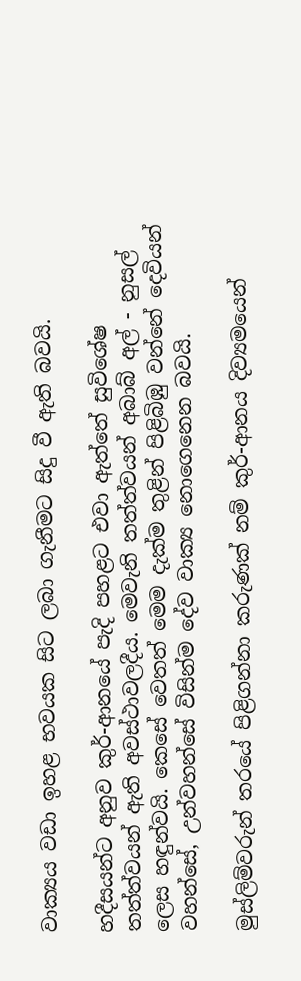වාක්‍යය වඩා ඉහළ භවයක සිට ලබා ගැනීමට සිදු වී ඇති බවයි.

හදීසයන්ට අනුව කුර්-ආනයේ පැදි පහළට එවා ඇත්තේ සුවිශේෂ තත්ත්වයන් ඇති අවස්ථාවලදීය. මෙවැනි තත්ත්වයන් අබාබ් අල් - නුසල් ලෙස හඳුන්වයි. කෙසේ වෙතත් මෙම දැක්ම තුළින් පිළිබිඹු වන්නේ දෙවියන් වහන්සේ, උන්වහන්සේ විසින්ම දේව වාක්‍ය නොගෙනෙන බවයි.

මුස්ලිම්වරුන් තරයේ පිළිගන්නා කරුණක් නම් කුර්-ආනය දිව්‍යමයෙන්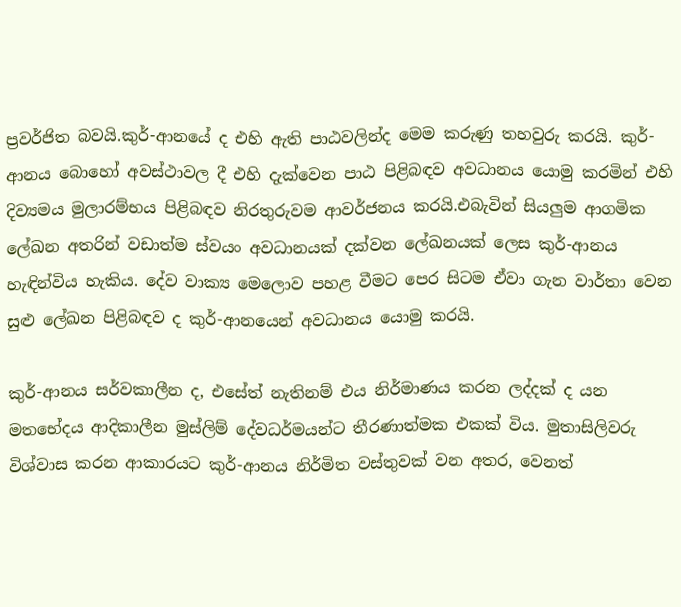ප්‍රවර්ජිත බවයි.කුර්-ආනයේ ද එහි ඇති පාඨවලින්ද මෙම කරුණු තහවුරු කරයි. කුර්-ආනය බොහෝ අවස්ථාවල දී එහි දැක්වෙන පාඨ පිළිබඳව අවධානය යොමු කරමින් එහි දිව්‍යමය මුලාරම්භය පිළිබඳව නිරතුරුවම ආවර්ජනය කරයි.එබැවින් සියලුම ආගමික ලේඛන අතරින් වඩාත්ම ස්වයං අවධානයක් දක්වන ලේඛනයක් ලෙස කුර්-ආනය හැඳින්විය හැකිය. දේව වාක්‍ය මෙලොව පහළ වීමට පෙර සිටම ඒවා ගැන වාර්තා වෙන සුළු ලේඛන පිළිබඳව ද කුර්-ආනයෙන් අවධානය යොමු කරයි.

කුර්-ආනය සර්වකාලීන ද, එසේත් නැතිනම් එය නිර්මාණය කරන ලද්දක් ද යන මතභේදය ආදිකාලීන මුස්ලිම් දේවධර්මයන්ට තීරණාත්මක එකක් විය. මුතාසිලිවරු විශ්වාස කරන ආකාරයට කුර්-ආනය නිර්මිත වස්තුවක් වන අතර, වෙනත්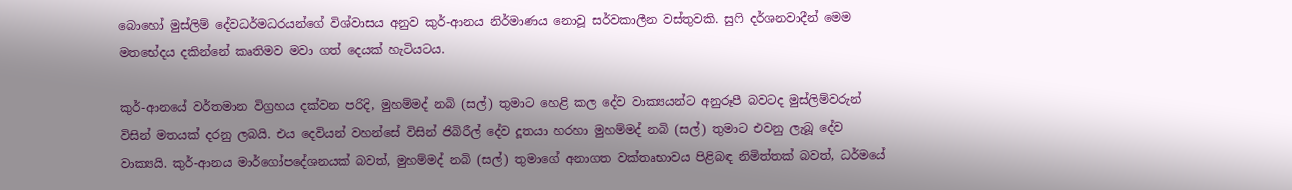බොහෝ මුස්ලිම් දේවධර්මධරයන්ගේ විශ්වාසය අනුව කුර්-ආනය නිර්මාණය නොවූ සර්වකාලීන වස්තුවකි. සුෆි දර්ශනවාදීන් මෙම මතභේදය දකින්නේ කෘතිමව මවා ගත් දෙයක් හැටියටය.

කුර්-ආනයේ වර්තමාන විග්‍රහය දක්වන පරිදි, මුහම්මද් නබි (සල්) තුමාට හෙළි කල ‍දේව වාක්‍යයන්ට අනුරූපී බවටද මුස්ලිම්වරුන් විසින් මතයක් දරනු ලබයි. එය දෙවියන් වහන්සේ විසින් ජිබිරීල් දේව දූතයා හරහා මුහම්මද් නබි (සල්) තුමාට එවනු ලැබූ ‍දේව වාක්‍යයි. කුර්-ආනය මාර්ගෝපදේශනයක් බවත්, මුහම්මද් නබි (සල්) තුමා‍ගේ අනාගත වක්තෘභාවය පිළිබඳ නිමිත්තක් බවත්, ධර්මයේ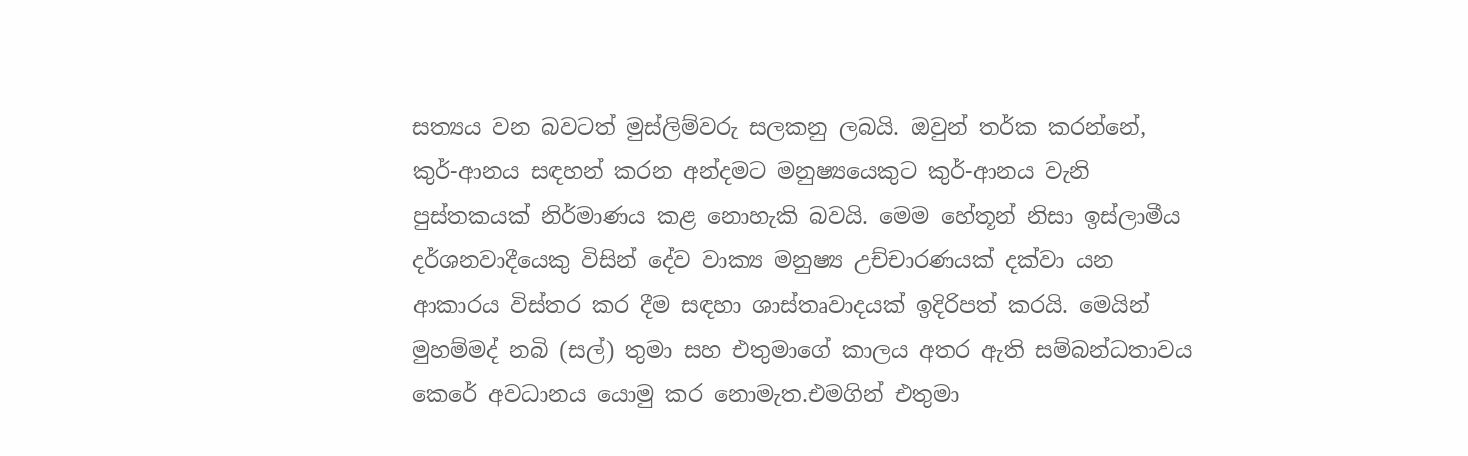සත්‍යය වන බවටත් මුස්ලිම්වරු සලකනු ලබයි. ඔවුන් තර්ක කරන්නේ, කුර්-ආනය සඳහන් කරන අන්දමට මනුෂ්‍යයෙකුට කුර්-ආනය වැනි පුස්තකයක් නිර්මාණය කළ නොහැකි බවයි. මෙම හේතූන් නිසා ඉස්ලාමීය දර්ශනවාදීයෙකු විසින් දේව වාක්‍ය මනුෂ්‍ය උච්චාරණයක් දක්වා යන ආකාරය විස්තර කර දීම සඳහා ශාස්තෘවාදයක් ඉදිරිපත් කරයි. මෙයින් මුහම්මද් නබි (සල්) තුමා සහ එතුමාගේ කාලය අතර ඇති සම්බන්ධතාවය කෙරේ අවධානය යොමු කර නොමැත.එමගින් එතුමා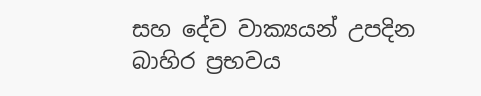සහ දේව වාක්‍යයන් උපදින බාහිර ප්‍රභවය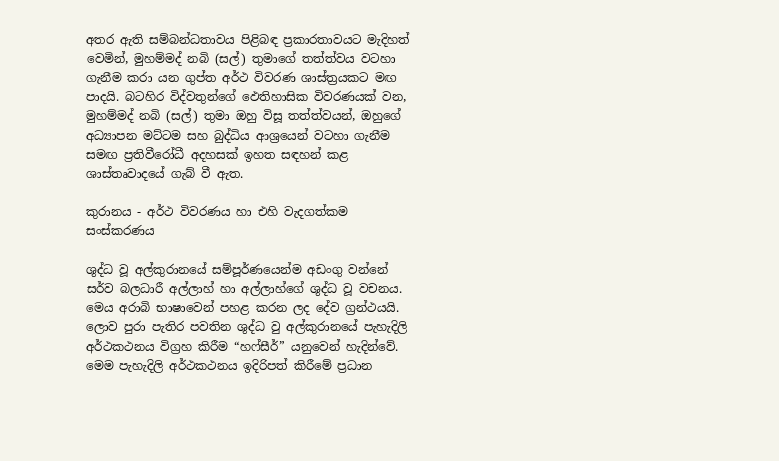අතර ඇති සම්බන්ධතාවය පිළිබඳ ප්‍රකාරතාවයට මැදිහත් වෙමින්, මුහම්මද් නබි (සල්) තුමා‍ගේ තත්ත්වය වටහා ගැනීම කරා යන ගුප්ත අර්ථ විවරණ ශාස්ත්‍රයකට මඟ පාදයි. බටහිර විද්වතුන්ගේ ඵෙතිහාසික විවරණයක් වන, මුහම්මද් නබි (සල්) තුමා ඔහු විසූ තත්ත්වයන්, ඔහුගේ අධ්‍යාපන මට්ටම සහ බුද්ධිය ආශ්‍රයෙන් වටහා ගැනීම සමඟ ප්‍රතිවීරෝධී අදහසක් ඉහත සඳහන් කළ ශාස්තෘවාදයේ ගැබ් වී ඇත.

කුරානය - අර්ථ විවරණය හා එහි වැදගත්කම සංස්කරණය

ශුද්ධ වූ අල්කුරානයේ සම්පූර්ණයෙන්ම අඩංගු වන්නේ සර්ව බලධාරී අල්ලාහ් හා අල්ලාහ්ගේ ශුද්ධ වූ වචනය. මෙය අරාබි භාෂාවෙන් පහළ කරන ලද දේව ග්‍රන්ථයයි. ලොව පුරා පැතිර පවතින ශුද්ධ වු අල්කුරානයේ පැහැදිලි අර්ථකථනය විග්‍රහ කිරීම “හෆ්සීර්” යනුවෙන් හැදින්වේ. මෙම පැහැදිලි අර්ථකථනය ඉදිරිපත් කිරීමේ ප්‍රධාන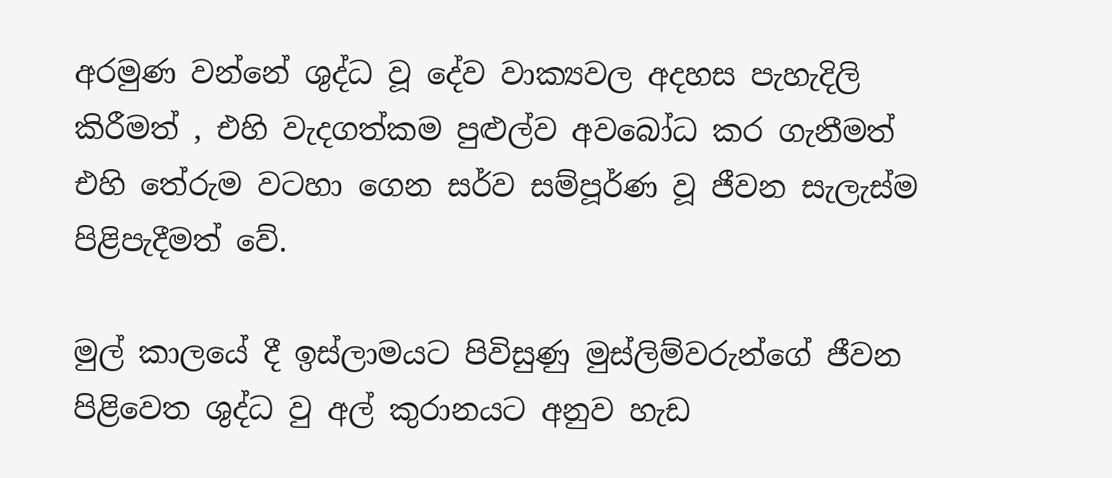අරමුණ වන්නේ ශුද්ධ වූ දේව වාක්‍යවල අදහස පැහැදිලි කිරීමත් , එහි වැදගත්කම පුළුල්ව අවබෝධ කර ගැනීමත් එහි තේරුම වටහා ගෙන සර්ව සම්පූර්ණ වූ ජීවන සැලැස්ම පිළිපැදීමත් වේ.

මුල් කාලයේ දී ඉස්ලාමයට පිවිසුණු මුස්ලිම්වරුන්ගේ ජීවන පිළිවෙත ශුද්ධ වු අල් කුරානයට අනුව හැඩ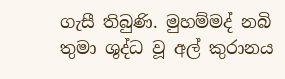ගැසී තිබුණි. මුහම්මද් නබි තුමා ශුද්ධ වූ අල් කුරානය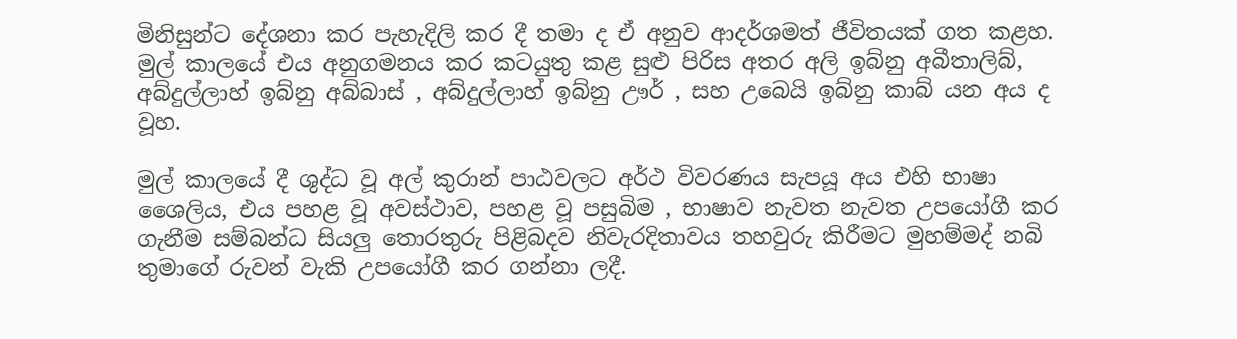මිනිසුන්ට දේශනා කර පැහැදිලි කර දී තමා ද ඒ අනුව ආදර්ශමත් ජීවිතයක් ගත කළහ. මුල් කාලයේ එය අනුගමනය කර කටයුතු කළ සුළු පිරිස අතර අලි ඉබ්නු අබීතාලිබ්, අබ්දුල්ලාහ් ඉබ්නු අබ්බාස් , අබ්දුල්ලාහ් ඉබ්නු ඌර් , සහ උබෙයි ඉබ්නු කාබ් යන අය ද වූහ.

මුල් කාලයේ දී ශුද්ධ වූ අල් කුරාන් පාඨවලට අර්ථ විවරණය සැපයූ අය එහි භාෂා ශෛලිය, එය පහළ වූ අවස්ථාව, පහළ වූ පසුබිම , භාෂාව නැවත නැවත උපයෝගී කර ගැනීම සම්බන්ධ සියලු තොරතුරු පිළිබදව නිවැරදිතාවය තහවුරු කිරීමට මුහම්මද් නබි තුමාගේ රුවන් වැකි උපයෝගී කර ගන්නා ලදී.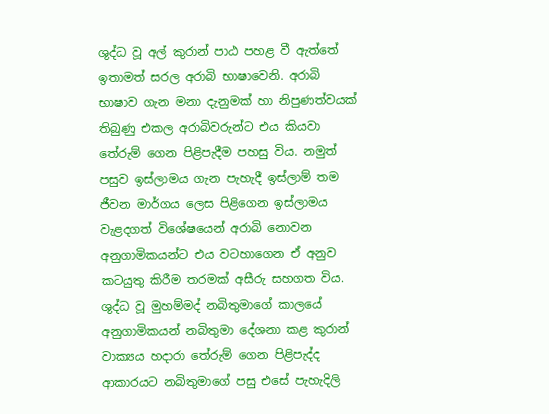ශුද්ධ වූ අල් කුරාන් පාඨ පහළ වී ඇත්තේ ඉතාමත් සරල අරාබි භාෂාවෙනි. අරාබි භාෂාව ගැන මනා දැනුමක් හා නිපුණත්වයක් තිබුණු එකල අරාබිවරුන්ට එය කියවා තේරුම් ගෙන පිළිපැදීම පහසු විය. නමුත් පසුව ඉස්ලාමය ගැන පැහැදී ඉස්ලාම් තම ජීවන මාර්ගය ලෙස පිළිගෙන ඉස්ලාමය වැළදගත් විශේෂයෙන් අරාබි නොවන අනුගාමිකයන්ට එය වටහාගෙන ඒ අනුව කටයුතු කිරීම තරමක් අසීරු සහගත විය. ශුද්ධ වූ මුහම්මද් නබිතුමාගේ කාලයේ අනුගාමිකයන් නබිතුමා දේශනා කළ කුරාන් වාක්‍යය හදාරා තේරුම් ගෙන පිළිපැද්ද ආකාරයට නබිතුමාගේ පසු එසේ පැහැදිලි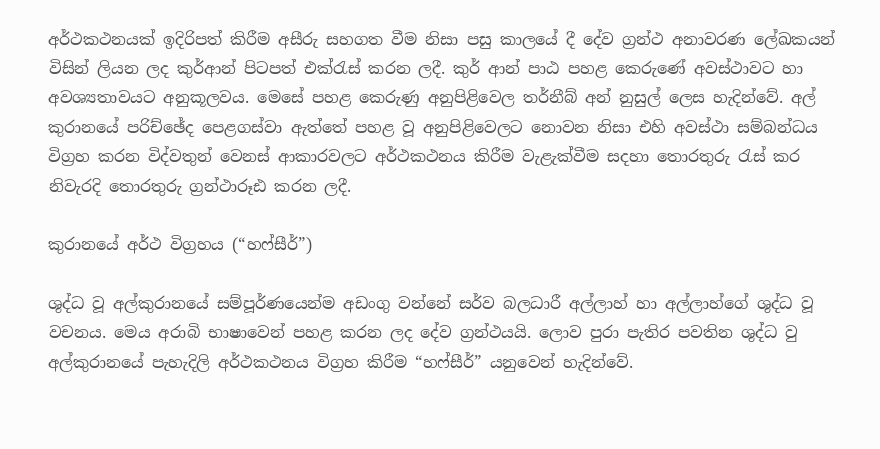අර්ථකථනයක් ඉදිරිපත් කිරීම අසීරු සහගත වීම නිසා පසු කාලයේ දී දේව ග්‍රන්ථ අනාවරණ ලේඛකයන් විසින් ලියන ලද කුර්ආන් පිටපත් එක්රැස් කරන ලදී. කුර් ආන් පාඨ පහළ කෙරුණේ අවස්ථාවට හා අවශ්‍යතාවයට අනුකූලවය. මෙසේ පහළ කෙරුණු අනුපිළිවෙල තර්නීබ් අන් නුසුල් ලෙස හැදින්වේ. අල් කුරානයේ පරිච්ඡේද පෙළගස්වා ඇත්තේ පහළ වූ අනුපිළිවෙලට නොවන නිසා එහි අවස්ථා සම්බන්ධය විග්‍රහ කරන විද්වතුන් වෙනස් ආකාරවලට අර්ථකථනය කිරීම වැළැක්වීම සදහා තොරතුරු රැස් කර නිවැරදි තොරතුරු ග්‍රන්ථාරූඪ කරන ලදී.

කුරානයේ අර්ථ විග්‍රහය (“හෆ්සීර්”)

ශුද්ධ වූ අල්කුරානයේ සම්පූර්ණයෙන්ම අඩංගු වන්නේ සර්ව බලධාරී අල්ලාහ් හා අල්ලාහ්ගේ ශුද්ධ වූ වචනය. මෙය අරාබි භාෂාවෙන් පහළ කරන ලද දේව ග්‍රන්ථයයි. ලොව පුරා පැතිර පවතින ශුද්ධ වු අල්කුරානයේ පැහැදිලි අර්ථකථනය විග්‍රහ කිරීම “හෆ්සීර්” යනුවෙන් හැදින්වේ.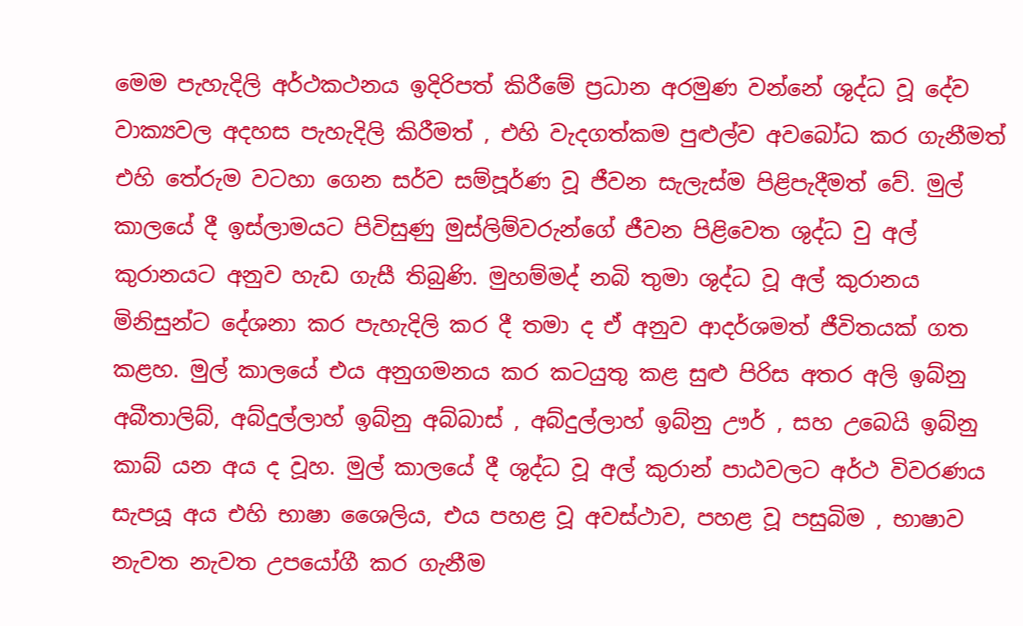මෙම පැහැදිලි අර්ථකථනය ඉදිරිපත් කිරීමේ ප්‍රධාන අරමුණ වන්නේ ශුද්ධ වූ දේව වාක්‍යවල අදහස පැහැදිලි කිරීමත් , එහි වැදගත්කම පුළුල්ව අවබෝධ කර ගැනීමත් එහි තේරුම වටහා ගෙන සර්ව සම්පූර්ණ වූ ජීවන සැලැස්ම පිළිපැදීමත් වේ. මුල් කාලයේ දී ඉස්ලාමයට පිවිසුණු මුස්ලිම්වරුන්ගේ ජීවන පිළිවෙත ශුද්ධ වු අල් කුරානයට අනුව හැඩ ගැසී තිබුණි. මුහම්මද් නබි තුමා ශුද්ධ වූ අල් කුරානය මිනිසුන්ට දේශනා කර පැහැදිලි කර දී තමා ද ඒ අනුව ආදර්ශමත් ජීවිතයක් ගත කළහ. මුල් කාලයේ එය අනුගමනය කර කටයුතු කළ සුළු පිරිස අතර අලි ඉබ්නු අබීතාලිබ්, අබ්දුල්ලාහ් ඉබ්නු අබ්බාස් , අබ්දුල්ලාහ් ඉබ්නු ඌර් , සහ උබෙයි ඉබ්නු කාබ් යන අය ද වූහ. මුල් කාලයේ දී ශුද්ධ වූ අල් කුරාන් පාඨවලට අර්ථ විවරණය සැපයූ අය එහි භාෂා ශෛලිය, එය පහළ වූ අවස්ථාව, පහළ වූ පසුබිම , භාෂාව නැවත නැවත උපයෝගී කර ගැනීම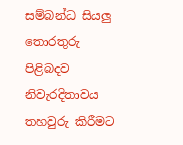සම්බන්ධ සියලු තොරතුරු පිළිබදව නිවැරදිතාවය තහවුරු කිරීමට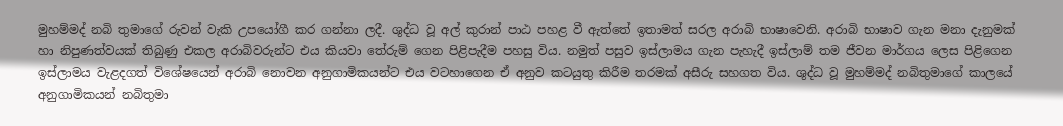මුහම්මද් නබි තුමාගේ රුවන් වැකි උපයෝගී කර ගන්නා ලදී. ශුද්ධ වූ අල් කුරාන් පාඨ පහළ වී ඇත්තේ ඉතාමත් සරල අරාබි භාෂාවෙනි. අරාබි භාෂාව ගැන මනා දැනුමක් හා නිපුණත්වයක් තිබුණු එකල අරාබිවරුන්ට එය කියවා තේරුම් ගෙන පිළිපැදීම පහසු විය. නමුත් පසුව ඉස්ලාමය ගැන පැහැදී ඉස්ලාම් තම ජීවන මාර්ගය ලෙස පිළිගෙන ඉස්ලාමය වැළදගත් විශේෂයෙන් අරාබි නොවන අනුගාමිකයන්ට එය වටහාගෙන ඒ අනුව කටයුතු කිරීම තරමක් අසීරු සහගත විය. ශුද්ධ වූ මුහම්මද් නබිතුමාගේ කාලයේ අනුගාමිකයන් නබිතුමා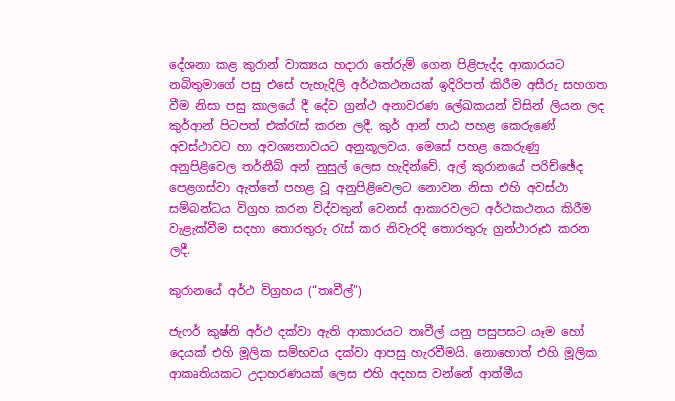දේශනා කළ කුරාන් වාක්‍යය හදාරා තේරුම් ගෙන පිළිපැද්ද ආකාරයට නබිතුමාගේ පසු එසේ පැහැදිලි අර්ථකථනයක් ඉදිරිපත් කිරීම අසීරු සහගත වීම නිසා පසු කාලයේ දී දේව ග්‍රන්ථ අනාවරණ ලේඛකයන් විසින් ලියන ලද කුර්ආන් පිටපත් එක්රැස් කරන ලදී. කුර් ආන් පාඨ පහළ කෙරුණේ අවස්ථාවට හා අවශ්‍යතාවයට අනුකූලවය. මෙසේ පහළ කෙරුණු අනුපිළිවෙල තර්නීබ් අන් නුසුල් ලෙස හැදින්වේ. අල් කුරානයේ පරිච්ඡේද පෙළගස්වා ඇත්තේ පහළ වූ අනුපිළිවෙලට නොවන නිසා එහි අවස්ථා සම්බන්ධය විග්‍රහ කරන විද්වතුන් වෙනස් ආකාරවලට අර්ථකථනය කිරීම වැළැක්වීම සදහා තොරතුරු රැස් කර නිවැරදි තොරතුරු ග්‍රන්ථාරූඪ කරන ලදී.

කුරානයේ අර්ථ විග්‍රහය (“තඃවීල්”)

ජැෆර් කුෂ්නි අර්ථ දක්වා ඇති ආකාරයට තඃවීල් යනු පසුපසට යෑම හෝ දෙයක් එහි මූලික සම්භවය දක්වා ආපසු හැරවීමයි. නොහොත් එහි මූලික ආකෘතියකට උදාහරණයක් ලෙස එහි අදහස වන්නේ ආත්මීය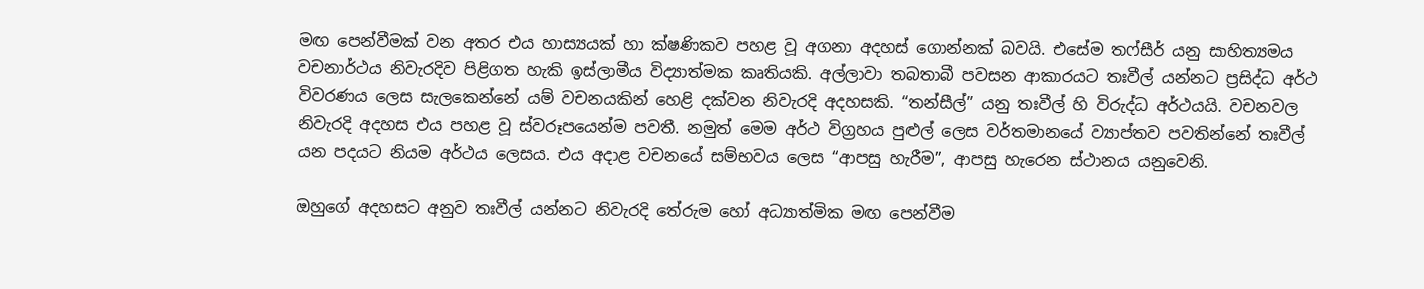මඟ පෙන්වීමක් වන අතර එය හාස්‍යයක් හා ක්ෂණිකව පහළ වූ අගනා අදහස් ගොන්නක් බවයි. එසේම තෆ්සීර් යනු සාහිත්‍යමය වචනාර්ථය නිවැරදිව පිළිගත හැකි ඉස්ලාමීය විද්‍යාත්මක කෘතියකි. අල්ලාවා තබතාබී පවසන ආකාරයට තඃවීල් යන්නට ප්‍රසිද්ධ අර්ථ විවරණය ලෙස සැලකෙන්නේ යම් වචනයකින් හෙළි දක්වන නිවැරදි අදහසකි. “තන්සීල්” යනු තඃවීල් හි විරුද්ධ අර්ථයයි. වචනවල නිවැරදි අදහස එය පහළ වූ ස්වරූපයෙන්ම පවතී. නමුත් මෙම අර්ථ විග්‍රහය පුළුල් ලෙස වර්තමානයේ ව්‍යාප්තව පවතින්නේ තඃවීල් යන පදයට නියම අර්ථය ලෙසය. එය අදාළ වචනයේ සම්භවය ලෙස “ආපසු හැරීම”, ආපසු හැරෙන ස්ථානය යනුවෙනි.

ඔහුගේ අදහසට අනුව තඃවීල් යන්නට නිවැරදි තේරුම හෝ අධ්‍යාත්මික මඟ පෙන්වීම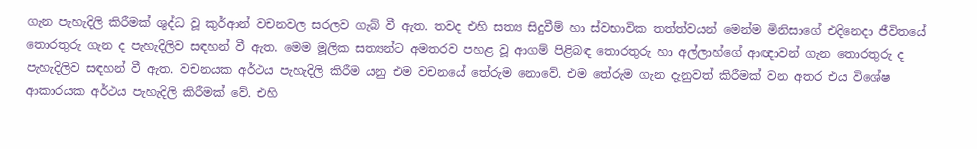ගැන පැහැදිලි කිරීමක් ශුද්ධ වූ කුර්ආන් වචනවල සරලව ගැබ් වී ඇත. තවද එහි සත්‍ය සිදුවීම් හා ස්වභාවික තත්ත්වයන් මෙන්ම මිනිසාගේ එදිනෙදා ජීවිතයේ තොරතුරු ගැන ද පැහැදිලිව සඳහන් වී ඇත. මෙම මූලික සත්‍යන්ට අමතරව පහළ වූ ආගම් පිළිබඳ තොරතුරු හා අල්ලාහ්ගේ ආඥාවන් ගැන තොරතුරු ද පැහැදිලිව සඳහන් වී ඇත. වචනයක අර්ථය පැහැදිලි කිරීම යනු එම වචනයේ තේරුම නොවේ. එම තේරුම ගැන දැනුවත් කිරීමක් වන අතර එය විශේෂ ආකාරයක අර්ථය පැහැදිලි කිරීමක් වේ. එහි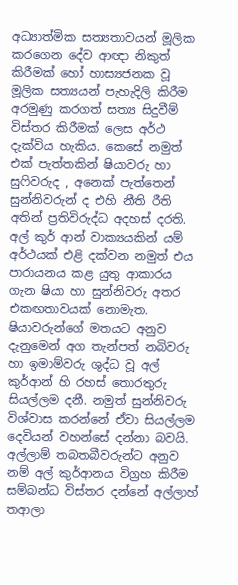අධ්‍යාත්මික සත්‍යතාවයන් මූලික කරගෙන දේව ආඥා නිකුත් කිරීමක් හෝ හාස්‍යජනක වූ මූලික සත්‍යයන් පැහැදිලි කිරීම අරමුණු කරගත් සත්‍ය සිදුවීම් විස්තර කිරීමක් ලෙස අර්ථ දැක්විය හැකිය. කෙසේ නමුත් එක් පැත්තකින් ෂියාවරු හා සුෆිවරුද , අනෙක් පැත්තෙන් සුන්නිවරුන් ද එහි නීති රීති අතින් ප්‍රතිවිරුද්ධ අදහස් දරති. අල් කුර් ආන් වාක්‍යයකින් යම් අර්ථයක් එළි දක්වන නමුත් එය පාරායනය කළ යුතු ආකාරය ගැන ෂියා හා සුන්නිවරු අතර එකඟතාවයක් නොමැත. ෂියාවරුන්ගේ මතයට අනුව දැනුමෙන් අග තැන්පත් නබිවරු හා ඉමාම්වරු ශුද්ධ වූ අල් කුර්ආන් හි රහස් තොරතුරු සියල්ලම දනී. නමුත් සුන්නිවරු විශ්වාස කරන්නේ ඒවා සියල්ලම දෙවියන් වහන්සේ දන්නා බවයි. අල්ලාම් තබතබීවරුන්ට අනුව නම් අල් කුර්ආනය විග්‍රහ කිරීම සම්බන්ධ විස්තර දන්නේ අල්ලාහ් තආලා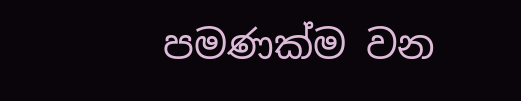පමණක්ම වන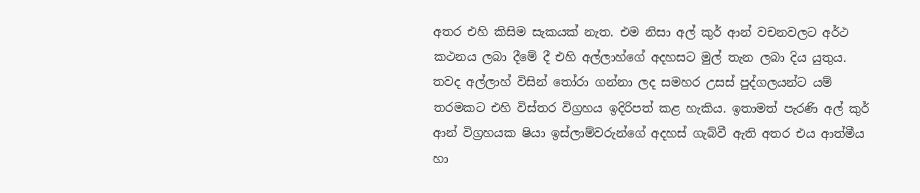අතර එහි කිසිම සැකයක් නැත. එම නිසා අල් කුර් ආන් වචනවලට අර්ථ කථනය ලබා දීමේ දී එහි අල්ලාහ්ගේ අදහසට මුල් තැන ලබා දිය යුතුය. තවද අල්ලාහ් විසින් තෝරා ගන්නා ලද සමහර උසස් පුද්ගලයන්ට යම් තරමකට එහි විස්තර විග්‍රහය ඉදිරිපත් කළ හැකිය. ඉතාමත් පැරණි අල් කුර් ආන් විග්‍රහයක ෂියා ඉස්ලාම්වරුන්ගේ අදහස් ගැබ්වී ඇති අතර එය ආත්මීය හා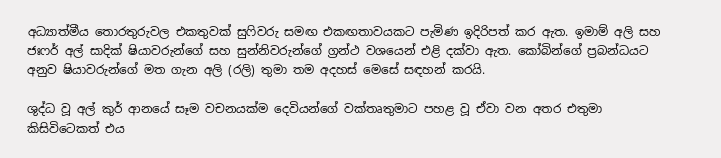අධ්‍යාත්මීය තොරතුරුවල එකතුවක් සුෆිවරු සමඟ එකඟතාවයකට පැමිණ ඉදිරිපත් කර ඇත. ඉමාම් අලි සහ ජඃෆර් අල් සාදික් ෂියාවරුන්ගේ සහ සුන්නිවරුන්ගේ ග්‍රන්ථ වශයෙන් එළි දක්වා ඇත. කෝබින්ගේ ප්‍රබන්ධයට අනුව ෂියාවරුන්ගේ මත ගැන අලි (රලි) තුමා තම අදහස් මෙසේ සඳහන් කරයි.

ශුද්ධ වූ අල් කුර් ආනයේ සෑම වචනයක්ම දෙවියන්ගේ වක්තෘතුමාට පහළ වූ ඒවා වන අතර එතුමා කිසිවිටෙකත් එය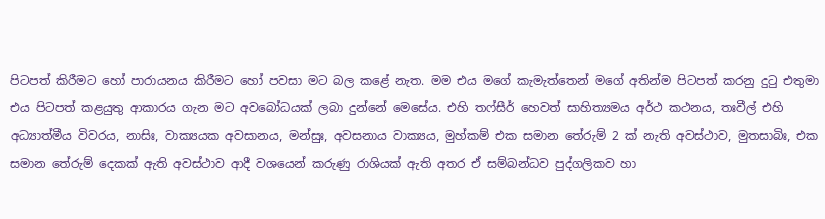පිටපත් කිරීමට හෝ පාරායනය කිරීමට හෝ පවසා මට බල කළේ නැත. මම එය මගේ කැමැත්තෙන් මගේ අතින්ම පිටපත් කරනු දුටු එතුමා එය පිටපත් කළයුතු ආකාරය ගැන මට අවබෝධයක් ලබා දුන්නේ මෙසේය. එහි තෆ්සීර් හෙවත් සාහිත්‍යමය අර්ථ කථනය, තඃවීල් එහි අධ්‍යාත්මීය විවරය, නාසිඃ, වාක්‍යයක අවසානය, මන්සුඃ, අවසනාය වාක්‍යය, මුහ්කම් එක සමාන තේරුම් 2 ක් නැති අවස්ථාව, මුතසාබිඃ, එක සමාන තේරුම් දෙකක් ඇති අවස්ථාව ආදී වශයෙන් කරුණු රාශියක් ඇති අතර ඒ සම්බන්ධව පුද්ගලිකව හා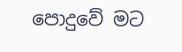පොදුවේ මට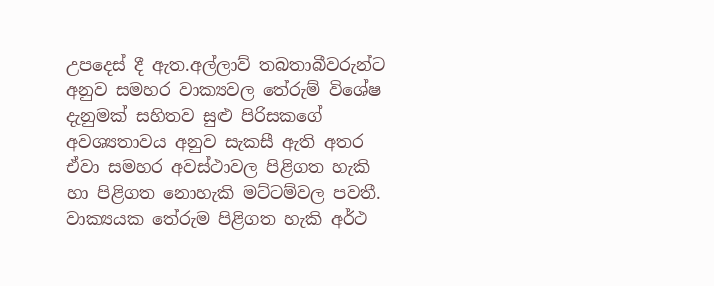උපදෙස් දී ඇත.අල්ලාව් තබතාබීවරුන්ට අනුව සමහර වාක්‍යවල තේරුම් විශේෂ දැනුමක් සහිතව සුළු පිරිසකගේ අවශ්‍යතාවය අනුව සැකසී ඇති අතර ඒවා සමහර අවස්ථාවල පිළිගත හැකි හා පිළිගත නොහැකි මට්ටම්වල පවතී. වාක්‍යයක තේරුම පිළිගත හැකි අර්ථ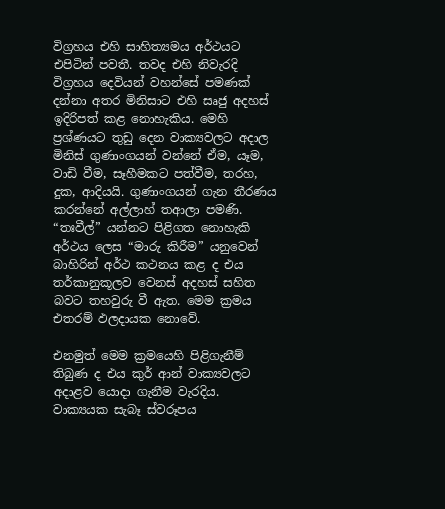විග්‍රහය එහි සාහිත්‍යමය අර්ථයට එපිටින් පවතී. තවද එහි නිවැරදි විග්‍රහය දෙවියන් වහන්සේ පමණක් දන්නා අතර මිනිසාට එහි සෘජු අදහස් ඉදිරිපත් කළ නොහැකිය. මෙහි ප්‍රශ්ණයට තුඩු දෙන වාක්‍යවලට අදාල මිනිස් ගුණාංගයන් වන්නේ ඒම, යෑම, වාඩි වීම, සෑහීමකට පත්වීම, තරහ, දුක, ආදියයි. ගුණාංගයන් ගැන තීරණය කරන්නේ අල්ලාහ් තආලා පමණි. “තඃවීල්” යන්නට පිළිගත නොහැකි අර්ථය ලෙස “මාරු කිරීම” යනුවෙන් බාහිරින් අර්ථ කථනය කළ ද එය තර්කානුකූලව වෙනස් අදහස් සහිත බවට තහවුරු වී ඇත. මෙම ක්‍රමය එතරම් ඵලදායක නොවේ.

එනමුත් මෙම ක්‍රමයෙහි පිළිගැනීම් තිබුණ ද එය කුර් ආන් වාක්‍යවලට අදාළව යොදා ගැනීම වැරදිය. වාක්‍යයක සැබෑ ස්වරූපය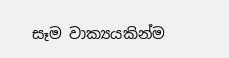සෑම වාක්‍යයකින්ම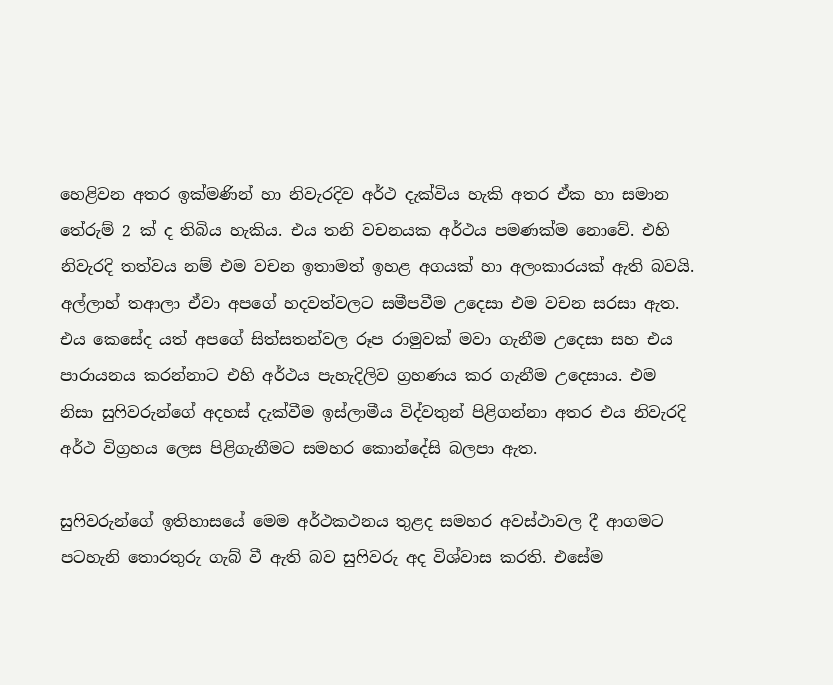හෙළිවන අතර ඉක්මණින් හා නිවැරදිව අර්ථ දැක්විය හැකි අතර ඒක හා සමාන තේරුම් 2 ක් ද තිබිය හැකිය. එය තනි වචනයක අර්ථය පමණක්ම නොවේ. එහි නිවැරදි තත්වය නම් එම වචන ඉතාමත් ඉහළ අගයක් හා අලංකාරයක් ඇති බවයි. අල්ලාහ් තආලා ඒවා අපගේ හදවත්වලට සමීපවීම උදෙසා එම වචන සරසා ඇත. එය කෙසේද යත් අපගේ සිත්සතන්වල රූප රාමුවක් මවා ගැනීම උදෙසා සහ එය පාරායනය කරන්නාට එහි අර්ථය පැහැදිලිව ග්‍රහණය කර ගැනීම උදෙසාය. එම නිසා සුෆිවරුන්ගේ අදහස් දැක්වීම ඉස්ලාමීය විද්වතුන් පිළිගන්නා අතර එය නිවැරදි අර්ථ විග්‍රහය ලෙස පිළිගැනීමට සමහර කොන්දේසි බලපා ඇත.

සුෆිවරුන්ගේ ඉතිහාසයේ මෙම අර්ථකථනය තුළද සමහර අවස්ථාවල දී ආගමට පටහැනි තොරතුරු ගැබ් වී ඇති බව සුෆිවරු අද විශ්වාස කරති. එසේම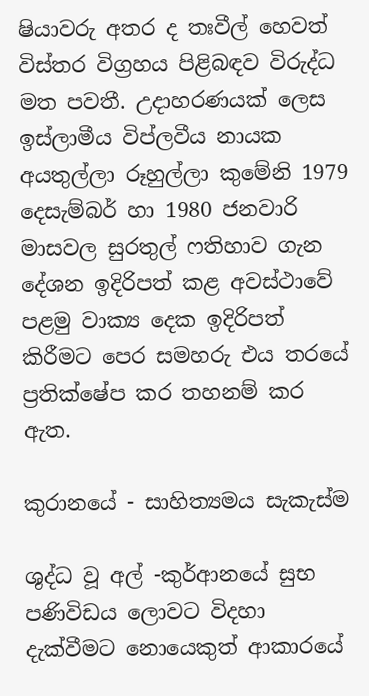ෂියාවරු අතර ද තඃවීල් හෙවත් විස්තර විග්‍රහය පිළිබඳව විරුද්ධ මත පවතී. උදාහරණයක් ලෙස ඉස්ලාමීය විප්ලවීය නායක අයතුල්ලා රූහුල්ලා කුමේනි 1979 දෙසැම්බර් හා 1980 ජනවාරි මාසවල සුරතුල් ෆතිහාව ගැන දේශන ඉදිරිපත් කළ අවස්ථාවේ පළමු වාක්‍ය දෙක ඉදිරිපත් කිරීමට පෙර සමහරු එය තරයේ ප්‍රතික්ෂේප කර තහනම් කර ඇත.

කුරානයේ - සාහිත්‍යමය සැකැස්ම

ශුද්ධ වූ අල් -කුර්ආනයේ සුභ පණිවිඩය ලොවට විදහා දැක්වීමට නොයෙකුත් ආකාරයේ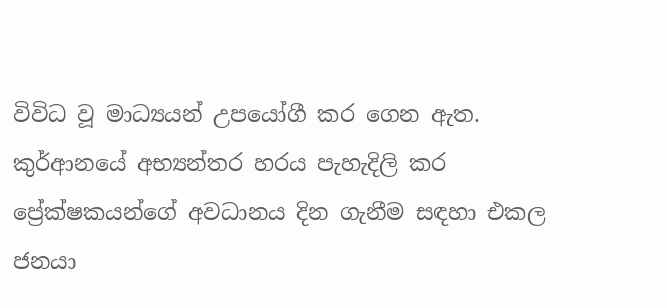විවිධ වූ මාධ්‍යයන් උපයෝගී කර ගෙන ඇත. කුර්ආනයේ අභ්‍යන්තර හරය පැහැදිලි කර ප්‍රේක්ෂකයන්ගේ අවධානය දින ගැනීම සඳහා එකල ජනයා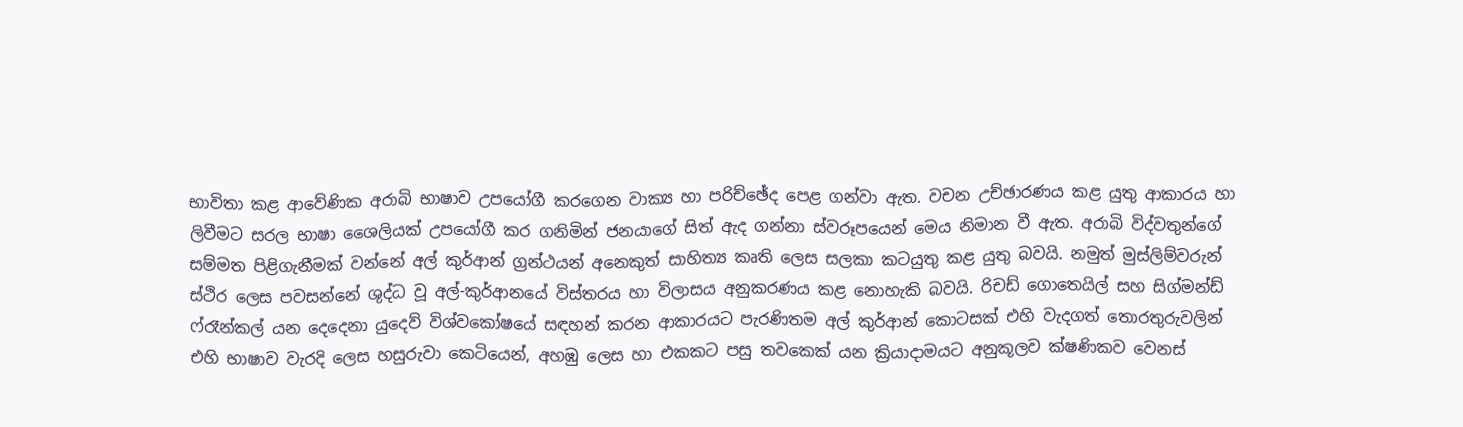භාවිතා කළ ආවේණික අරාබි භාෂාව උපයෝගී කරගෙන වාක්‍ය හා පරිච්ඡේද පෙළ ගන්වා ඇත. වචන උච්ඡාරණය කළ යුතු ආකාරය හා ලිවීමට සරල භාෂා ශෛලියක් උපයෝගී කර ගනිමින් ජනයාගේ සිත් ඇද ගන්නා ස්වරූපයෙන් මෙය නිමාන වී ඇත. අරාබි විද්වතුන්ගේ සම්මත පිළිගැනීමක් වන්නේ අල් කුර්ආන් ග්‍රන්ථයන් අනෙකුත් සාහිත්‍ය කෘති ලෙස සලකා කටයුතු කළ යුතු බවයි. නමුත් මුස්ලිම්වරුන් ස්ථිර ලෙස පවසන්නේ ශුද්ධ වූ අල්-කුර්ආනයේ විස්තරය හා විලාසය අනුකරණය කළ නොහැකි බවයි. රිචඩ් ගොතෙයිල් සහ සිග්මන්ඩ් ෆ්රෑන්කල් යන දෙදෙනා යුදෙව් විශ්වකෝෂයේ සඳහන් කරන ආකාරයට පැරණිතම අල් කුර්ආන් කොටසක් එහි වැදගත් තොරතුරුවලින් එහි භාෂාව වැරදි ලෙස හසුරුවා කෙටියෙන්, අහඹු ලෙස හා එකකට පසු තවකෙක් යන ක්‍රියාදාමයට අනුකූලව ක්ෂණිකව වෙනස්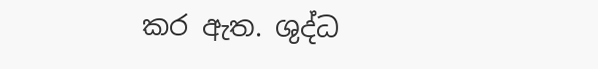කර ඇත. ශුද්ධ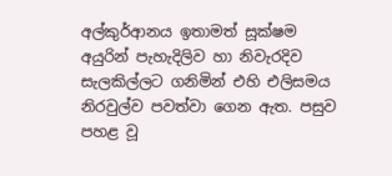අල්කුර්ආනය ඉතාමත් සූක්ෂම අයුරින් පැහැදිලිව හා නිවැරදිව සැලකිල්ලට ගනිමින් එහි එලිසමය නිරවුල්ව පවත්වා ගෙන ඇත. පසුව පහළ වූ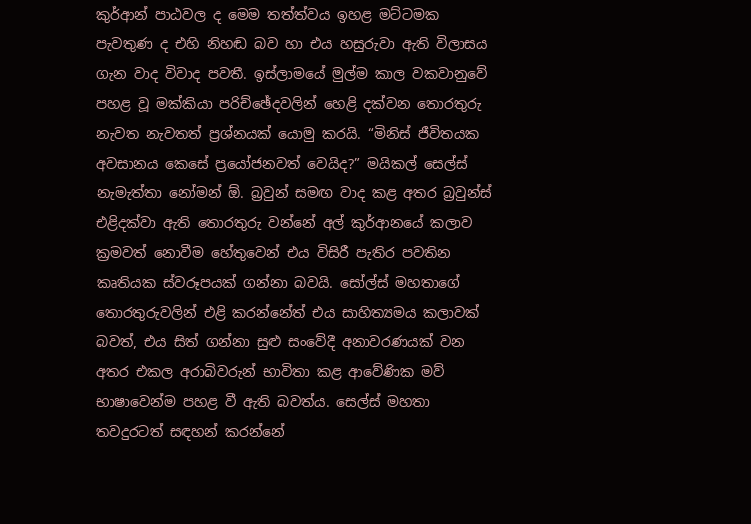කුර්ආන් පාඨවල ද මෙම තත්ත්වය ඉහළ මට්ටමක පැවතුණ ද එහි නිහඬ බව හා එය හසුරුවා ඇති විලාසය ගැන වාද විවාද පවතී. ඉස්ලාමයේ මුල්ම කාල වකවානුවේ පහළ වූ මක්කියා පරිච්ඡේදවලින් හෙළි දක්වන තොරතුරු නැවත නැවතත් ප්‍රශ්නයක් යොමු කරයි. “මිනිස් ජීවිතයක අවසානය කෙසේ ප්‍රයෝජනවත් වෙයිද?” මයිකල් සෙල්ස් නැමැත්තා නෝමන් ඕ. බ්‍රවුන් සමඟ වාද කළ අතර බ්‍රවුන්ස් එළිදක්වා ඇති තොරතුරු වන්නේ අල් කුර්ආනයේ කලාව ක්‍රමවත් නොවීම හේතුවෙන් එය විසිරී පැතිර පවතින කෘතියක ස්වරූපයක් ගන්නා බවයි. සෝල්ස් මහතාගේ තොරතුරුවලින් එළි කරන්නේත් එය සාහිත්‍යමය කලාවක් බවත්, එය සිත් ගන්නා සුළු සංවේදී අනාවරණයක් වන අතර එකල අරාබිවරුන් භාවිතා කළ ආවේණික මව් භාෂාවෙන්ම පහළ වී ඇති බවත්ය. සෙල්ස් මහතා තවදුරටත් සඳහන් කරන්නේ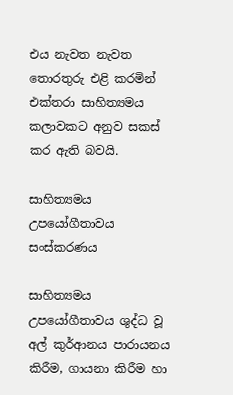එය නැවත නැවත තොරතුරු එළි කරමින් එක්තරා සාහිත්‍යමය කලාවකට අනුව සකස් කර ඇති බවයි.

සාහිත්‍යමය උපයෝගීතාවය සංස්කරණය

සාහිත්‍යමය උපයෝගීතාවය ශුද්ධ වූ අල් කුර්ආනය පාරායනය කිරීම, ගායනා කිරීම හා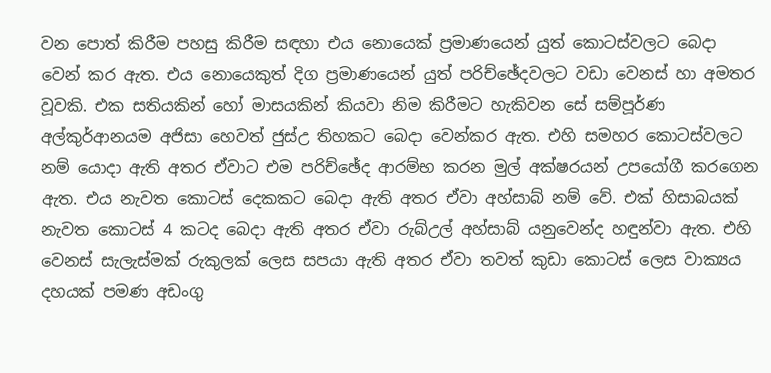වන පොත් කිරීම පහසු කිරීම සඳහා එය නොයෙක් ප්‍රමාණයෙන් යුත් කොටස්වලට බෙදා වෙන් කර ඇත. එය නොයෙකුත් දිග ප්‍රමාණයෙන් යුත් පරිච්ඡේදවලට වඩා වෙනස් හා අමතර වූවකි. එක සතියකින් හෝ මාසයකින් කියවා නිම කිරීමට හැකිවන සේ සම්පූර්ණ අල්කුර්ආනයම අජිසා හෙවත් ජුස්උ තිහකට බෙදා වෙන්කර ඇත. එහි සමහර කොටස්වලට නම් යොදා ඇති අතර ඒවාට එම පරිච්ඡේද ආරම්භ කරන මුල් අක්ෂරයන් උපයෝගී කරගෙන ඇත. එය නැවත කොටස් දෙකකට බෙදා ඇති අතර ඒවා අහ්සාබ් නම් වේ. එක් හිසාබයක් නැවත කොටස් 4 කටද බෙදා ඇති අතර ඒවා රුබ්උල් අහ්සාබ් යනුවෙන්ද හඳුන්වා ඇත. එහි වෙනස් සැලැස්මක් රුකුලක් ලෙස සපයා ඇති අතර ඒවා තවත් කුඩා කොටස් ලෙස වාක්‍යය දහයක් පමණ අඩංගු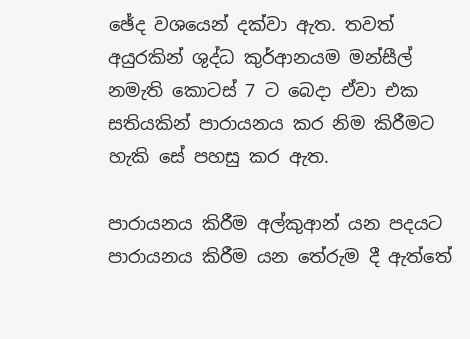ඡේද වශයෙන් දක්වා ඇත. තවත් අයුරකින් ශුද්ධ කුර්ආනයම මන්සීල් නමැති කොටස් 7 ට බෙදා ඒවා එක සතියකින් පාරායනය කර නිම කිරීමට හැකි සේ පහසු කර ඇත.

පාරායනය කිරීම අල්කුආන් යන පදයට පාරායනය කිරීම යන තේරුම දී ඇත්තේ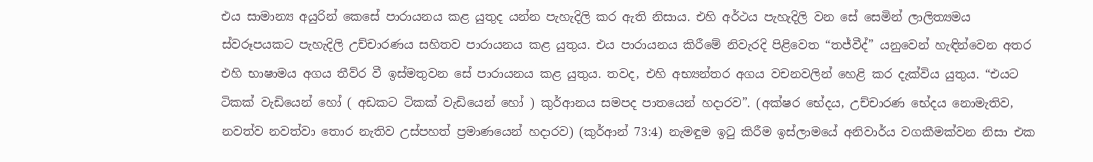එය සාමාන්‍ය අයුරින් කෙසේ පාරායනය කළ යුතුද යන්න පැහැදිලි කර ඇති නිසාය. එහි අර්ථය පැහැදිලි වන සේ සෙමින් ලාලිත්‍යමය ස්වරූපයකට පැහැදිලි උච්චාරණය සහිතව පාරායනය කළ යුතුය. එය පාරායනය කිරීමේ නිවැරදි පිළිවෙත “තජ්වීද්” යනුවෙන් හැඳින්වෙන අතර එහි භාෂාමය අගය තීව්ර වී ඉස්මතුවන සේ පාරායනය කළ යුතුය. තවද, එහි අභ්‍යන්තර අගය වචනවලින් හෙළි කර දැක්විය යුතුය. “එයට ටිකක් වැඩියෙන් හෝ ( අඩකට ටිකක් වැඩියෙන් හෝ ) කුර්ආනය සමපද පාතයෙන් හදාරව”. (අක්ෂර භේදය, උච්චාරණ භේදය නොමැතිව, නවත්ව නවත්වා තොර නැතිව උස්පහත් ප්‍රමාණයෙන් හදාරව) (කුර්ආන් 73:4) නැමඳුම ඉටු කිරීම ඉස්ලාමයේ අනිවාර්ය වගකීමක්වන නිසා එක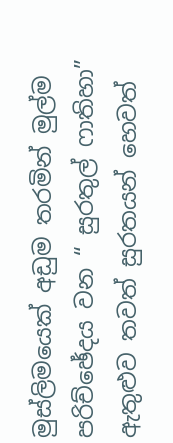මුස්ලිමයෙක් අඩුම තරමින් මුල්ම පරිච්ඡේදය වන “ සුරතුල් ෆාතිහා” ඇතුළුව තවත් සුරතයන් හෙවත්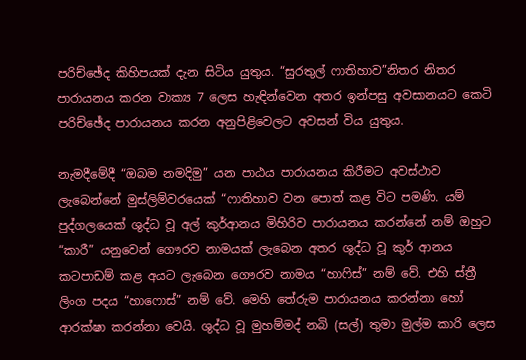පරිච්ඡේද කිහිපයක් දැන සිටිය යුතුය. “සුරතුල් ෆාතිහාව”නිතර නිතර පාරායනය කරන වාක්‍ය 7 ලෙස හැඳින්වෙන අතර ඉන්පසු අවසානයට කෙටි පරිච්ඡේද පාරායනය කරන අනුපිළිවෙලට අවසන් විය යුතුය.

නැමදීමේදී “ඔබම නමදිමු” යන පාඨය පාරායනය කිරීමට අවස්ථාව ලැබෙන්නේ මුස්ලිම්වරයෙක් “ෆාතිහාව වන පොත් කළ විට පමණි. යම් පුද්ගලයෙක් ශුද්ධ වූ අල් කුර්ආනය මිහිරිව පාරායනය කරන්නේ නම් ඔහුට “කාරී” යනුවෙන් ගෞරව නාමයක් ලැබෙන අතර ශුද්ධ වූ කුර් ආනය කටපාඩම් කළ අයට ලැබෙන ගෞරව නාමය “හාෆිස්” නම් වේ. එහි ස්ත්‍රී ලිංග පදය “හාෆොස්” නම් වේ. මෙහි තේරුම පාරායනය කරන්නා හෝ ආරක්ෂා කරන්නා වෙයි. ශුද්ධ වූ මුහම්මද් නබි (සල්) තුමා මුල්ම කාරි ලෙස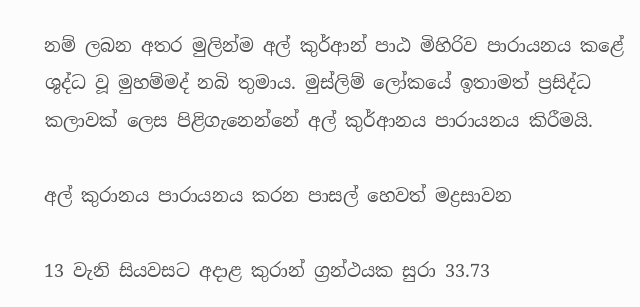නම් ලබන අතර මුලින්ම අල් කුර්ආන් පාඨ මිහිරිව පාරායනය කළේ ශුද්ධ වූ මුහම්මද් නබි තුමාය. මුස්ලිම් ලෝකයේ ඉතාමත් ප්‍රසිද්ධ කලාවක් ලෙස පිළිගැනෙන්නේ අල් කුර්ආනය පාරායනය කිරීමයි.

අල් කුරානය පාරායනය කරන පාසල් හෙවත් මද්‍රසාවන

13 වැනි සියවසට අදාළ කුරාන් ග්‍රන්ථයක සුරා 33.73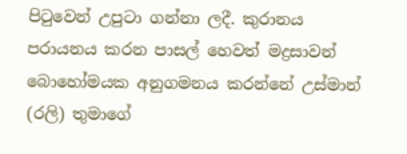පිටුවෙන් උපුටා ගන්නා ලදී. කුරානය පරායනය කරන පාසල් හෙවත් මද්‍රසාවන් බොහෝමයක අනුගමනය කරන්නේ උස්මාන් (රලි) තුමාගේ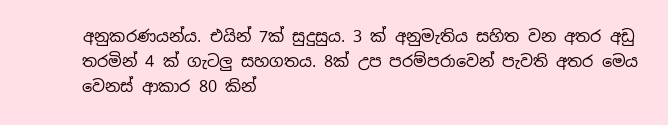අනුකරණයන්ය. එයින් 7ක් සුදුසුය. 3 ක් අනුමැතිය සහිත වන අතර අඩු තරමින් 4 ක් ගැටලු සහගතය. 8ක් උප පරම්පරාවෙන් පැවති අතර මෙය වෙනස් ආකාර 80 කින්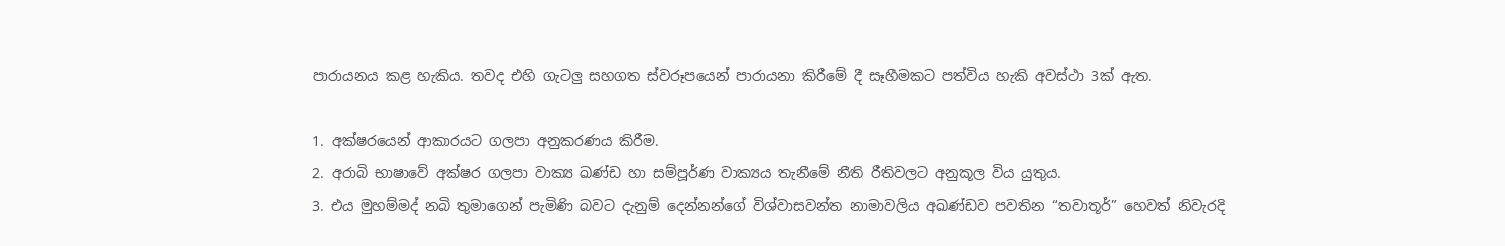පාරායනය කළ හැකිය. තවද එහි ගැටලු සහගත ස්වරූපයෙන් පාරායනා කිරීමේ දී සෑහීමකට පත්විය හැකි අවස්ථා 3ක් ඇත.

1. අක්ෂරයෙන් ආකාරයට ගලපා අනුකරණය කිරීම.
2. අරාබි භාෂාවේ අක්ෂර ගලපා වාක්‍ය ඛණ්ඩ හා සම්පූර්ණ වාක්‍යය තැනීමේ නීති රීතිවලට අනුකූල විය යුතුය.
3. එය මුහම්මද් නබි තුමාගෙන් පැමිණි බවට දැනුම් දෙන්නන්ගේ විශ්වාසවන්ත නාමාවලිය අඛණ්ඩව පවතින “තවාතූර්” හෙවත් නිවැරදි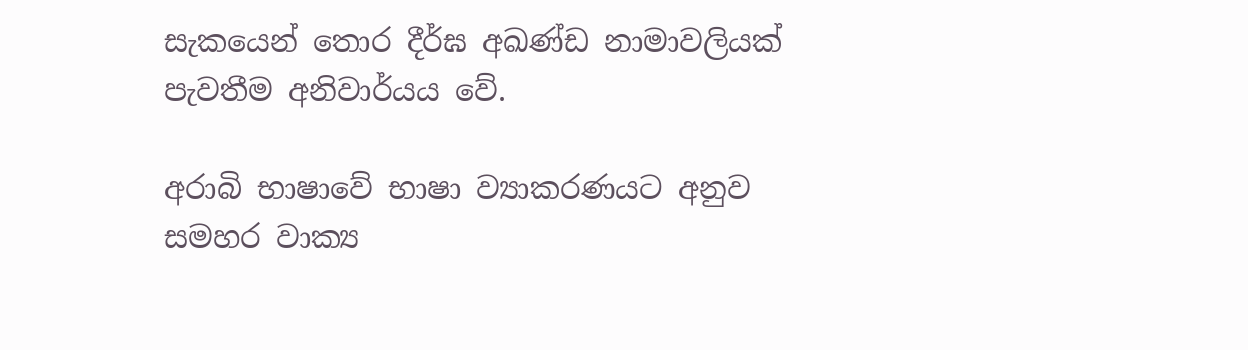සැකයෙන් තොර දීර්ඝ අඛණ්ඩ නාමාවලියක් පැවතීම අනිවාර්යය වේ.

අරාබි භාෂාවේ භාෂා ව්‍යාකරණයට අනුව සමහර වාක්‍ය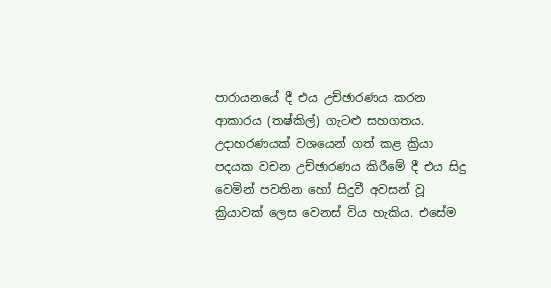පාරායනයේ දී එය උච්ඡාරණය කරන ආකාරය (තෂ්කිල්) ගැටළු සහගතය. උදාහරණයක් වශයෙන් ගත් කළ ක්‍රියා පදයක වචන උච්ඡාරණය කිරීමේ දී එය සිදු වෙමින් පවතින හෝ සිදුවී අවසන් වූ ක්‍රියාවක් ලෙස වෙනස් විය හැකිය. එසේම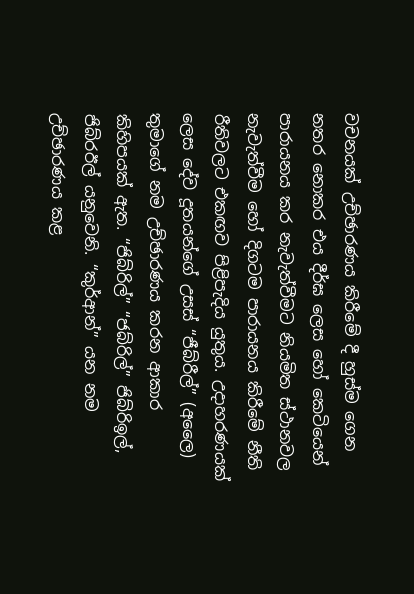වචනයක් උච්ඡාරණය කිරීමේ දී හුස්ම ගෙන නතර නොකර එය දීර්ඝ ලෙස හෝ කෙටියෙන් පාරායනය කර නැවැත්වීමට නියමිත ස්ථානවල නැවැත්වීම හෝ දිගටම පාරායනය කිරීමේ නීති රීතිවලට එකඟව පිළිපැදිය යුතුය. උදාහරණයක් ලෙස දේව දූතයන්ගේ උසස් “ජීබ්රීල්” (අලෛ) තුමාගේ නම උච්ඡාරණය කරන ආකාර කිහිපයක් ඇත. “ජිබ්රිල්” “ජබ්රිල්” ජිබ්රිඉල්, ජිබ්රඊල් යනුවෙනි. “කුර්ආන්” යන නම උච්ඡාරණය කළ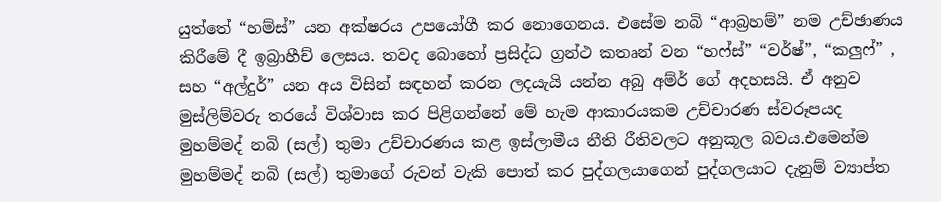යුත්තේ “හම්ස්” යන අක්ෂරය උපයෝගී කර නොගෙනය. එසේම නබි “ආබ්‍රහම්” නම උච්ඡාණය කිරීමේ දී ඉබ්‍රාහීච් ලෙසය. තවද බොහෝ ප්‍රසිද්ධ ග්‍රන්ථ කතෘන් වන “හෆ්ස්” “වර්ෂ්”, “කලුෆ්” , සහ “අල්දුර්” යන අය විසින් සඳහන් කරන ලදයැයි යන්න අබු අම්ර් ගේ අදහසයි. ඒ අනුව මුස්ලිම්වරු තරයේ විශ්වාස කර පිළිගන්නේ මේ හැම ආකාරයකම උච්චාරණ ස්වරූපයද මුහම්මද් නබි (සල්) තුමා උච්චාරණය කළ ඉස්ලාමීය නීති රීතිවලට අනුකූල බවය.එමෙන්ම මුහම්මද් නබි (සල්) තුමාගේ රුවන් වැකි පොත් කර පුද්ගලයාගෙන් පුද්ගලයාට දැනුම් ව්‍යාප්ත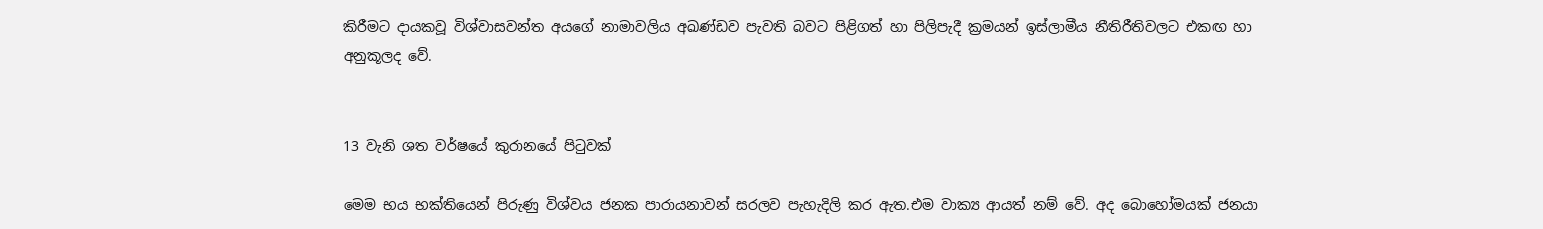කිරීමට දායකවූ විශ්වාසවන්ත අයගේ නාමාවලිය අඛණ්ඩව පැවති බවට පිළිගත් හා පිලිපැදී ක්‍රමයන් ඉස්ලාමීය නීතිරීතිවලට එකඟ හා අනුකූලද වේ.


13 වැනි ශත වර්ෂයේ කුරානයේ පිටුවක්

මෙම භය භක්තියෙන් පිරුණු විශ්වය ජනක පාරායනාවන් සරලව පැහැදිලි කර ඇත.එම වාක්‍ය ආයත් නම් වේ. අද බොහෝමයක් ජනයා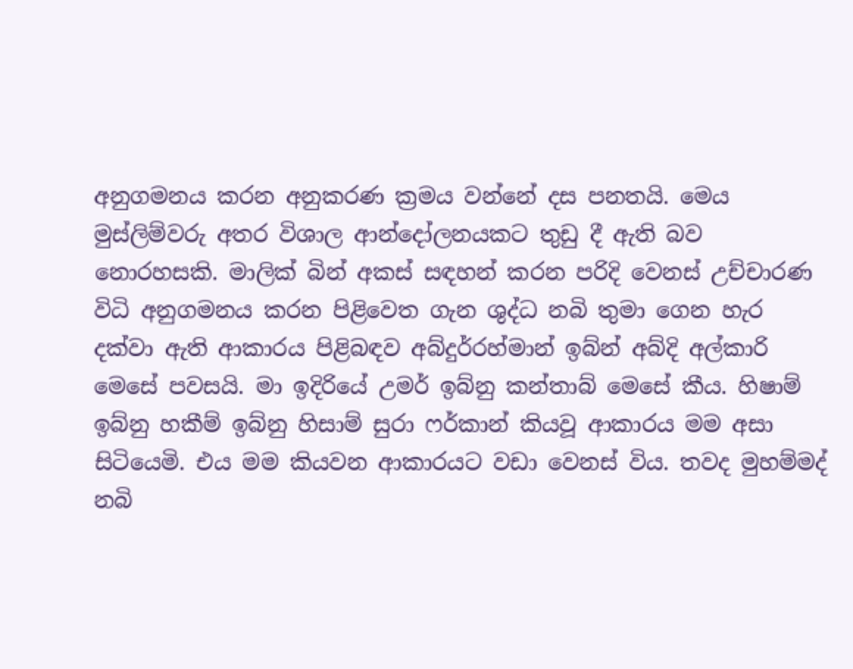අනුගමනය කරන අනුකරණ ක්‍රමය වන්නේ දස පනතයි. මෙය මුස්ලිම්වරු අතර විශාල ආන්දෝලනයකට තුඩු දී ඇති බව නොරහසකි. මාලික් බින් අකස් සඳහන් කරන පරිදි වෙනස් උච්චාරණ විධි අනුගමනය කරන පිළිවෙත ගැන ශුද්ධ නබි තුමා ගෙන හැර දක්වා ඇති ආකාරය පිළිබඳව අබ්දුර්රහ්මාන් ඉබ්න් අබ්දි අල්කාරි මෙසේ පවසයි. මා ඉදිරියේ උමර් ඉබ්නු කන්තාබ් මෙසේ කීය. හිෂාම් ඉබ්නු හකීම් ඉබ්නු හිසාම් සුරා ෆර්කාන් කියවූ ආකාරය මම අසා සිටියෙමි. එය මම කියවන ආකාරයට වඩා වෙනස් විය. තවද මුහම්මද් නබි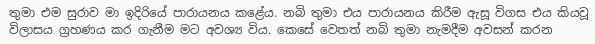තුමා එම සුරාව මා ඉදිරියේ පාරායනය කළේය. නබි තුමා එය පාරායනය කිරීම ඇසූ විගස එය කියවූ විලාසය ග්‍රහණය කර ගැනීම මට අවශ්‍ය විය. කෙසේ වෙතත් නබි තුමා නැමදීම අවසන් කරන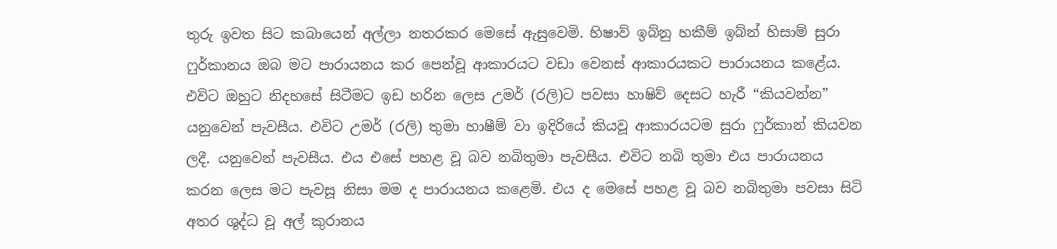තුරු ඉවත සිට කබායෙන් අල්ලා නතරකර මෙසේ ඇසුවෙමි. හිෂාව් ඉබ්නු හකීම් ඉබ්න් හිසාම් සුරා ෆුර්කානය ඔබ මට පාරායනය කර පෙන්වූ ආකාරයට වඩා වෙනස් ආකාරයකට පාරායනය කළේය. එවිට ඔහුට නිදහසේ සිටීමට ඉඩ හරින ලෙස උමර් (රලි)ට පවසා හාෂිව් දෙසට හැරී “කියවන්න” යනුවෙන් පැවසීය. එවිට උමර් (රලි) තුමා හාෂීම් වා ඉදිරියේ කියවූ ආකාරයටම සුරා ෆුර්කාන් කියවන ලදී. යනුවෙන් පැවසීය. එය එසේ පහළ වූ බව නබිතුමා පැවසීය. එවිට නබි තුමා එය පාරායනය කරන ලෙස මට පැවසූ නිසා මම ද පාරායනය කළෙමි. එය ද මෙසේ පහළ වූ බව නබිතුමා පවසා සිටි අතර ශුද්ධ වූ අල් කුරානය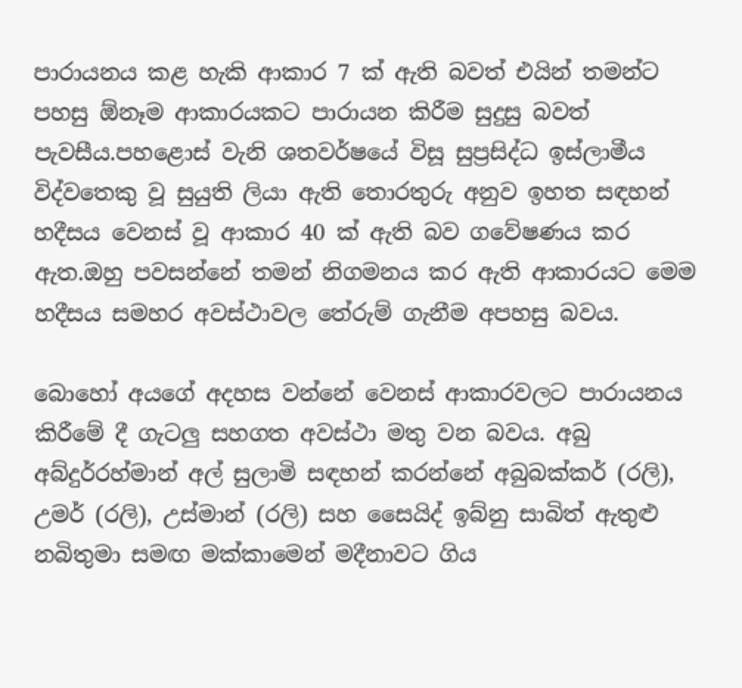පාරායනය කළ හැකි ආකාර 7 ක් ඇති බවත් එයින් තමන්ට පහසු ඕනෑම ආකාරයකට පාරායන කිරීම සුදුසු බවත් පැවසීය.පහළොස් වැනි ශතවර්ෂයේ විසූ සුප්‍රසිද්ධ ඉස්ලාමීය විද්වතෙකු වූ සුයුති ලියා ඇති තොරතුරු අනුව ඉහත සඳහන් හදීසය වෙනස් වූ ආකාර 40 ක් ඇති බව ගවේෂණය කර ඇත.ඔහු පවසන්නේ තමන් නිගමනය කර ඇති ආකාරයට මෙම හදීසය සමහර අවස්ථාවල තේරුම් ගැනීම අපහසු බවය.

බොහෝ අයගේ අදහස වන්නේ වෙනස් ආකාරවලට පාරායනය කිරීමේ දී ගැටලු සහගත අවස්ථා මතු වන බවය. අබු අබ්දුර්රහ්මාන් අල් සුලාමි සඳහන් කරන්නේ අබුබක්කර් (රලි), උමර් (රලි), උස්මාන් (රලි) සහ සෛයිද් ඉබ්නු සාබිත් ඇතුළු නබිතුමා සමඟ මක්කාමෙන් මදීනාවට ගිය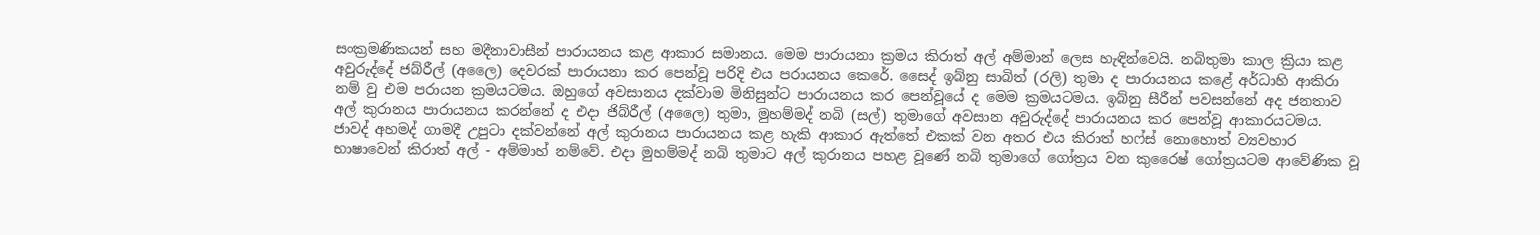සංක්‍රමණිකයන් සහ මදීනාවාසීන් පාරායනය කළ ආකාර සමානය. මෙම පාරායනා ක්‍රමය කිරාත් අල් අම්මාන් ලෙස හැඳින්වෙයි. නබිතුමා කාල ක්‍රියා කළ අවුරුද්දේ ජබ්රීල් (අලෛ) දෙවරක් පාරායනා කර පෙන්වූ පරිදි එය පරායනය කෙරේ. සෛද් ඉබ්නු සාබිත් (රලි) තුමා ද පාරායනය කළේ අර්ධාහි ආකිරා නම් වු එම පරායන ක්‍රමයටමය. ඔහුගේ අවසානය දක්වාම මිනිසුන්ට පාරායනය කර පෙන්වූයේ ද මෙම ක්‍රමයටමය. ඉබ්නු සීරීන් පවසන්නේ අද ජනතාව අල් කුරානය පාරායනය කරන්නේ ද එදා ජිබ්රීල් (අලෛ) තුමා, මුහම්මද් නබි (සල්) තුමාගේ අවසාන අවුරුද්දේ පාරායනය කර පෙන්වූ ආකාරයටමය. ජාවද් අහමද් ගාමදී උපුටා දක්වන්නේ අල් කුරානය පාරායනය කළ හැකි ආකාර ඇත්තේ එකක් වන අතර එය කිරාත් හෆ්ස් නොහොත් ව්‍යවහාර භාෂාවෙන් කිරාත් අල් - අම්මාහ් නම්වේ. එදා මුහම්මද් නබි තුමාට අල් කුරානය පහළ වූණේ නබි තුමාගේ ගෝත්‍රය වන කුරෛෂ් ගෝත්‍රයටම ආවේණික වූ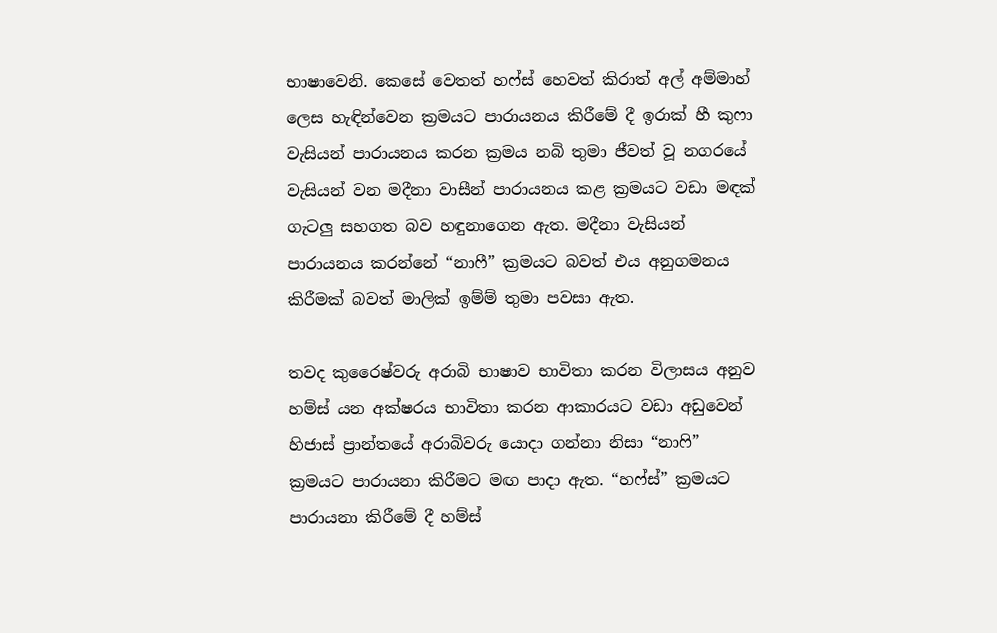භාෂාවෙනි. කෙසේ වෙතත් හෆ්ස් හෙවත් කිරාත් අල් අම්මාහ් ලෙස හැඳින්වෙන ක්‍රමයට පාරායනය කිරීමේ දී ඉරාක් හී කුෆා වැසියන් පාරායනය කරන ක්‍රමය නබි තුමා ජීවත් වූ නගරයේ වැසියන් වන මදීනා වාසීන් පාරායනය කළ ක්‍රමයට වඩා මඳක් ගැටලු සහගත බව හඳුනාගෙන ඇත. මදීනා වැසියන් පාරායනය කරන්නේ “නාෆී” ක්‍රමයට බවත් එය අනුගමනය කිරීමක් බවත් මාලික් ඉම්ම් තුමා පවසා ඇත.

තවද කුරෛෂ්වරු අරාබි භාෂාව භාවිතා කරන විලාසය අනුව හම්ස් යන අක්ෂරය භාවිතා කරන ආකාරයට වඩා අඩුවෙන් හිජාස් ප්‍රාන්තයේ අරාබිවරු යොදා ගන්නා නිසා “නාෆි” ක්‍රමයට පාරායනා කිරීමට මඟ පාදා ඇත. “හෆ්ස්” ක්‍රමයට පාරායනා කිරීමේ දී හම්ස්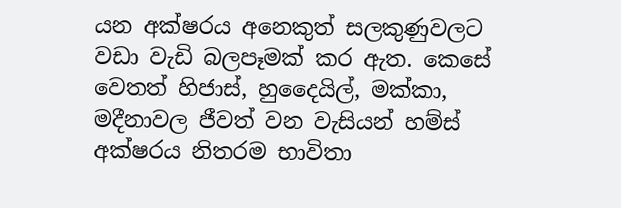යන අක්ෂරය අනෙකුත් සලකුණුවලට වඩා වැඩි බලපෑමක් කර ඇත. කෙසේ වෙතත් හිජාස්, හුදෛයිල්, මක්කා, මදීනාවල ජීවත් වන වැසියන් හම්ස් අක්ෂරය නිතරම භාවිතා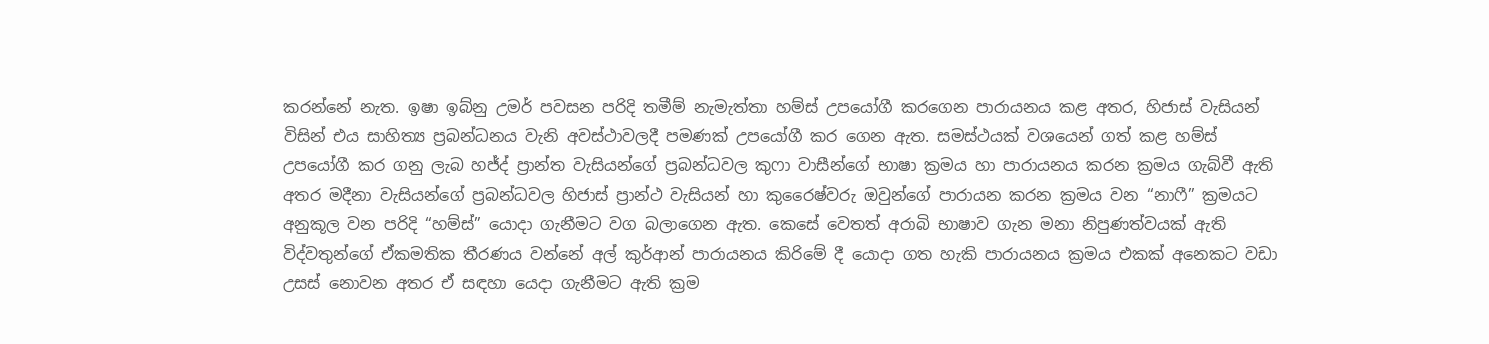කරන්නේ නැත. ඉෂා ඉබ්නු උමර් පවසන පරිදි තමීම් නැමැත්තා හම්ස් උපයෝගී කරගෙන පාරායනය කළ අතර, හිජාස් වැසියන් විසින් එය සාහිත්‍ය ප්‍රබන්ධනය වැනි අවස්ථාවලදී පමණක් උපයෝගී කර ගෙන ඇත. සමස්ථයක් වශයෙන් ගත් කළ හම්ස් උපයෝගී කර ගනු ලැබ හජ්ද් ප්‍රාන්ත වැසියන්ගේ ප්‍රබන්ධවල කුෆා වාසීන්ගේ භාෂා ක්‍රමය හා පාරායනය කරන ක්‍රමය ගැබ්වී ඇති අතර මදීනා වැසියන්ගේ ප්‍රබන්ධවල හිජාස් ප්‍රාන්ථ වැසියන් හා කුරෛෂ්වරු ඔවුන්ගේ පාරායන කරන ක්‍රමය වන “නාෆී” ක්‍රමයට අනුකූල වන පරිදි “හම්ස්” යොදා ගැනීමට වග බලාගෙන ඇත. කෙසේ වෙතත් අරාබි භාෂාව ගැන මනා නිපුණත්වයක් ඇති විද්වතුන්ගේ ඒකමතික තීරණය වන්නේ අල් කුර්ආන් පාරායනය කිරිමේ දී යොදා ගත හැකි පාරායනය ක්‍රමය එකක් අනෙකට වඩා උසස් නොවන අතර ඒ සඳහා යෙදා ගැනීමට ඇති ක්‍රම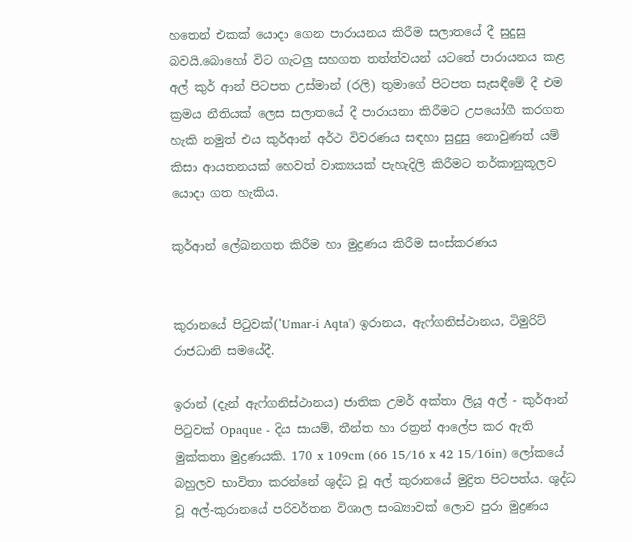හතෙන් එකක් යොදා ගෙන පාරායනය කිරීම සලාතයේ දී සුදුසු බවයි.බොහෝ විට ගැටලු සහගත තත්ත්වයන් යටතේ පාරායනය කළ අල් කුර් ආන් පිටපත උස්මාන් (රලි) තුමාගේ පිටපත සැසඳීමේ දී එම ක්‍රමය නීතියක් ලෙස සලාතයේ දී පාරායනා කිරීමට උපයෝගී කරගත හැකි නමුත් එය කුර්ආන් අර්ථ විවරණය සඳහා සුදුසු නොවුණත් යම් කිසා ආයතනයක් හෙවත් වාක්‍යයක් පැහැදිලි කිරීමට තර්කානුකූලව යොදා ගත හැකිය.

කුර්ආන් ලේඛනගත කිරීම හා මුද්‍රණය කිරීම සංස්කරණය


කුරානයේ පිටුවක්('Umar-i Aqta') ඉරානය, ඇෆ්ගනිස්ථානය, ටිමුරිට් රාජධානි සමයේදී.

ඉරාන් (දැන් ඇෆ්ගනිස්ථානය) ජාතික උමර් අක්තා ලියූ අල් - කුර්ආන් පිටුවක් Opaque - දිය සායම්, තීන්ත හා රත්‍රන් ආලේප කර ඇති මුක්කතා මුද්‍රණයකි. 170 x 109cm (66 15/16 x 42 15/16in) ලෝකයේ බහුලව භාවිතා කරන්නේ ශුද්ධ වූ අල් කුරානයේ මුද්‍රිත පිටපත්ය. ශුද්ධ වූ අල්-කුරානයේ පරිවර්තන විශාල සංඛ්‍යාවක් ලොව පුරා මුද්‍රණය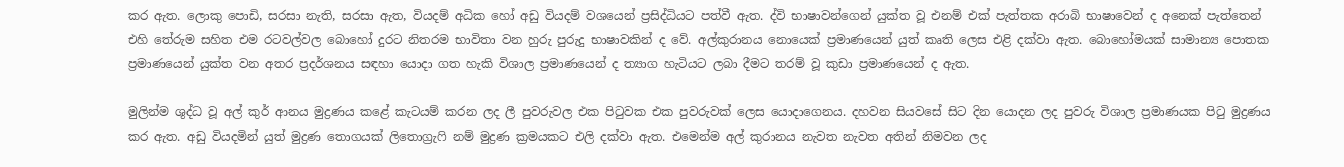කර ඇත. ලොකු පොඩි, සරසා නැති, සරසා ඇත, වියදම් අධික හෝ අඩු වියදම් වශයෙන් ප්‍රසිද්ධියට පත්වී ඇත. ද්වි භාෂාවන්ගෙන් යුක්ත වූ එනම් එක් පැත්තක අරාබි භාෂාවෙන් ද අනෙක් පැත්තෙන් එහි තේරුම සහිත එම රටවල්වල බොහෝ දුරට නිතරම භාවිතා වන හුරු පුරුදු භාෂාවකින් ද වේ. අල්කුරානය නොයෙක් ප්‍රමාණයෙන් යුත් කෘති ලෙස එළි දක්වා ඇත. බොහෝමයක් සාමාන්‍ය පොතක ප්‍රමාණයෙන් යුක්ත වන අතර ප්‍රදර්ශනය සඳහා යොදා ගත හැකි විශාල ප්‍රමාණයෙන් ද ත්‍යාග හැටියට ලබා දීමට තරම් වූ කුඩා ප්‍රමාණයෙන් ද ඇත.

මුලින්ම ශුද්ධ වූ අල් කුර් ආනය මුද්‍රණය කළේ කැටයම් කරන ලද ලී පුවරුවල එක පිටුවක එක පුවරුවක් ලෙස යොදාගෙනය. දහවන සියවසේ සිට දින යොදන ලද පුවරු විශාල ප්‍රමාණයක පිටු මුද්‍රණය කර ඇත. අඩු වියදමින් යුත් මුද්‍රණ තොගයක් ලිතොග්‍රැෆි නම් මුද්‍රණ ක්‍රමයකට එලි දක්වා ඇත. එමෙන්ම අල් කුරානය නැවත නැවත අතින් නිමවන ලද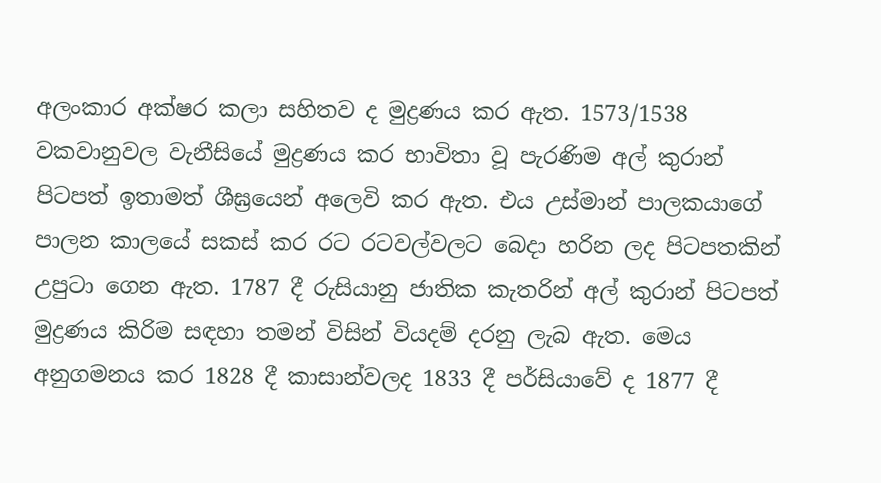අලංකාර අක්ෂර කලා සහිතව ද මුද්‍රණය කර ඇත. 1573/1538 වකවානුවල වැනීසියේ මුද්‍රණය කර භාවිතා වූ පැරණිම අල් කුරාන් පිටපත් ඉතාමත් ශීඝ්‍රයෙන් අලෙවි කර ඇත. එය උස්මාන් පාලකයාගේ පාලන කාලයේ සකස් කර රට රටවල්වලට බෙදා හරින ලද පිටපතකින් උපුටා ගෙන ඇත. 1787 දී රුසියානු ජාතික කැතරින් අල් කුරාන් පිටපත් මුද්‍රණය කිරිම සඳහා තමන් විසින් වියදම් දරනු ලැබ ඇත. මෙය අනුගමනය කර 1828 දී කාසාන්වලද 1833 දී පර්සියාවේ ද 1877 දී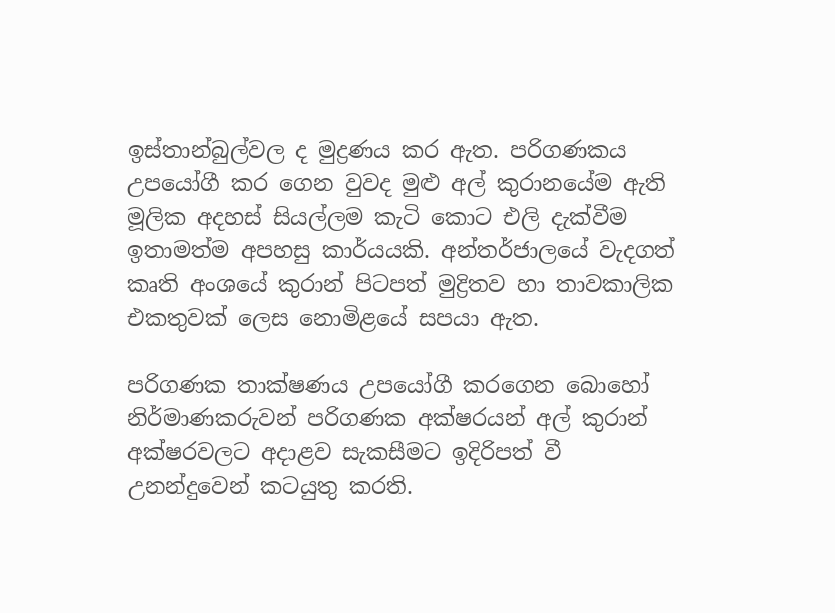ඉස්තාන්බුල්වල ද මුද්‍රණය කර ඇත. පරිගණකය උපයෝගී කර ගෙන වුවද මුළු අල් කුරානයේම ඇති මූලික අදහස් සියල්ලම කැටි කොට එලි දැක්වීම ඉතාමත්ම අපහසු කාර්යයකි. අන්තර්ජාලයේ වැදගත් කෘති අංශයේ කුරාන් පිටපත් මුද්‍රිතව හා තාවකාලික එකතුවක් ලෙස නොමිළයේ සපයා ඇත.

පරිගණක තාක්ෂණය උපයෝගී කරගෙන බොහෝ නිර්මාණකරුවන් පරිගණක අක්ෂරයන් අල් කුරාන් අක්ෂරවලට අදාළව සැකසීමට ඉදිරිපත් වී උනන්දුවෙන් කටයුතු කරති.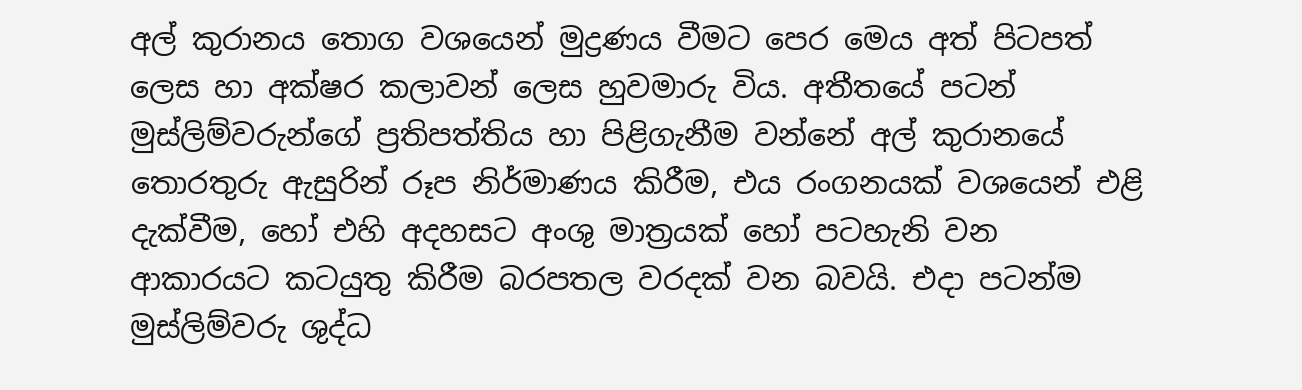අල් කුරානය තොග වශයෙන් මුද්‍රණය වීමට පෙර මෙය අත් පිටපත් ලෙස හා අක්ෂර කලාවන් ලෙස හුවමාරු විය. අතීතයේ පටන් මුස්ලිම්වරුන්ගේ ප්‍රතිපත්තිය හා පිළිගැනීම වන්නේ අල් කුරානයේ තොරතුරු ඇසුරින් රූප නිර්මාණය කිරීම, එය රංගනයක් වශයෙන් එළි දැක්වීම, හෝ එහි අදහසට අංශු මාත්‍රයක් හෝ පටහැනි වන ආකාරයට කටයුතු කිරීම බරපතල වරදක් වන බවයි. එදා පටන්ම මුස්ලිම්වරු ශුද්ධ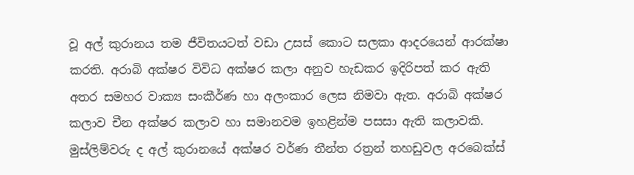වූ අල් කුරානය තම ජීවිතයටත් වඩා උසස් කොට සලකා ආදරයෙන් ආරක්ෂා කරති. අරාබි අක්ෂර විවිධ අක්ෂර කලා අනුව හැඩකර ඉදිරිපත් කර ඇති අතර සමහර වාක්‍ය සංකීර්ණ හා අලංකාර ලෙස නිමවා ඇත. අරාබි අක්ෂර කලාව චීන අක්ෂර කලාව හා සමානවම ඉහළින්ම පසසා ඇති කලාවකි. මුස්ලිම්වරු ද අල් කුරානයේ අක්ෂර වර්ණ තීන්ත රත්‍රන් තහඩුවල අරබෙක්ස්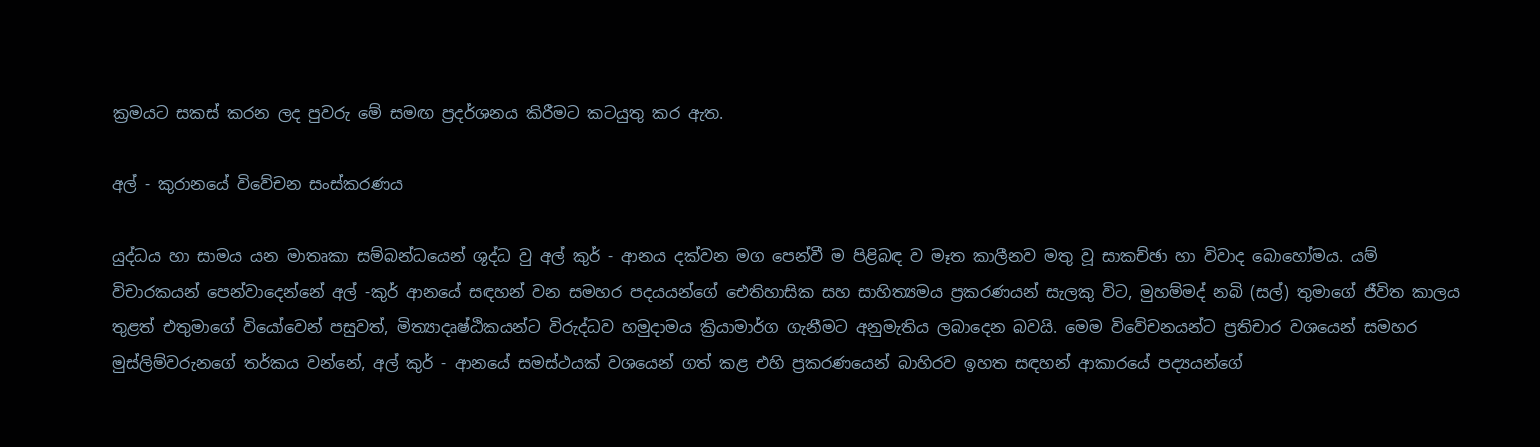ක්‍රමයට සකස් කරන ලද පුවරු මේ සමඟ ප්‍රදර්ශනය කිරීමට කටයුතු කර ඇත.

අල් - කුරානයේ විවේචන සංස්කරණය

යුද්ධය හා සාමය යන මාතෘකා සම්බන්ධයෙන් ශුද්ධ වු අල් කුර් - ආනය දක්වන මග පෙන්වී ම පිළිබඳ ව මෑත කාලීනව මතු වූ සාකච්ඡා හා විවාද බොහෝමය. යම් විචාරකයන් පෙන්වාදෙන්නේ අල් -කුර් ආනයේ සඳහන් වන සමහර පදයයන්ගේ ඓතිහාසික සහ සාහිත්‍යමය ප්‍රකරණයන් සැලකු විට, මුහම්මද් නබි (සල්) තුමාගේ ජීවිත කාලය තුළත් එතුමාගේ වියෝවෙන් පසුවත්, මිත්‍යාදෘෂ්ඨිකයන්ට විරුද්ධව හමුදාමය ක්‍රියාමාර්ග ගැනීමට අනුමැතිය ලබාදෙන බවයි. මෙම විවේචනයන්ට ප්‍රතිචාර වශයෙන් සමහර මුස්ලිම්වරුනගේ තර්කය වන්නේ, අල් කුර් - ආනයේ සමස්ථයක් වශයෙන් ගත් කළ එහි ප්‍රකරණයෙන් බාහිරව ඉහත සඳහන් ආකාරයේ පද්‍යයන්ගේ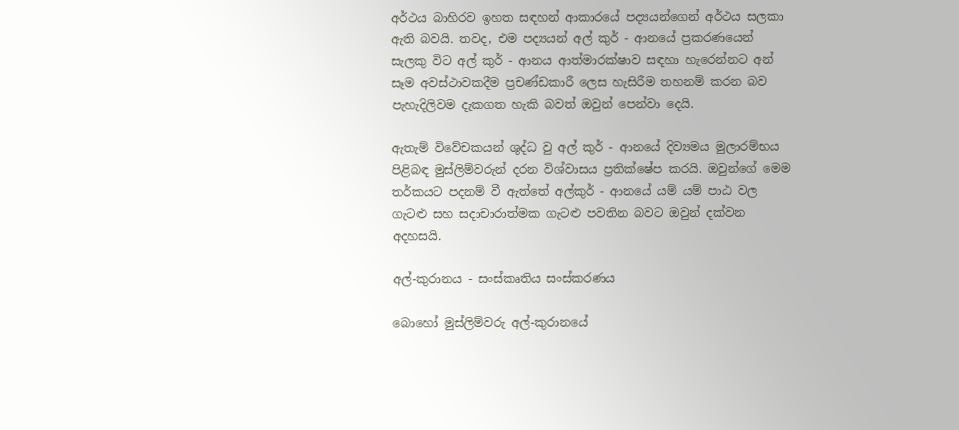අර්ථය බාහිරව ඉහත සඳහන් ආකාරයේ පද්‍යයන්ගෙන් අර්ථය සලකා ඇති බවයි. තවද, එම පද්‍යයන් අල් කුර් - ආනයේ ප්‍රකරණයෙන් සැලකු විට අල් කුර් - ආනය ආත්මාරක්ෂාව සඳහා හැරෙන්නට අන් සෑම අවස්ථාවකදීම ප්‍රචණ්ඩකාරී ලෙස හැසිරීම තහනම් කරන බව පැහැදිලිවම දැකගත හැකි බවත් ඔවුන් පෙන්වා දෙයි.

ඇතැම් විවේචකයන් ශුද්ධ වු අල් කුර් - ආනයේ දිව්‍යමය මුලාරම්භය පිළිබඳ මුස්ලිම්වරුන් දරන විශ්වාසය ප්‍රතික්ෂේප කරයි. ඔවුන්ගේ මෙම තර්කයට පදනම් වී ඇත්තේ අල්කුර් - ආනයේ යම් යම් පාඨ වල ගැටළු සහ සදාචාරාත්මක ගැටළු පවතින බවට ඔවුන් දක්වන අදහසයි.

අල්-කුරානය - සංස්කෘතිය සංස්කරණය

බොහෝ මුස්ලිම්වරු අල්-කුරානයේ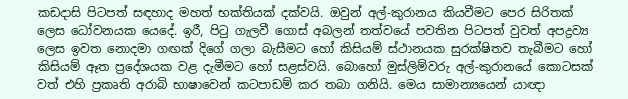කඩදාසි පිටපත් සඳහාද මහත් භක්තියක් දක්වයි. ඔවුන් අල්-කුරානය කියවීමට පෙර සිරිතක් ලෙස ධෝවනයක යෙදේ. ඉරී, පිටු ගැලවී ගොස් අබලන් තත්වයේ පවතින පිටපත් වුවත් අපද්‍රව්‍ය ලෙස ඉවත නොදමා ගඟක් දිගේ ගලා බැසීමට හෝ කිසියම් ස්ථානයක සුරක්ෂිතව තැබීමට හෝ කිසියම් ඈත ප්‍රදේශයක වළ දැමීමට හෝ සළස්වයි. බොහෝ මුස්ලිම්වරු අල්-කුරානයේ කොටසක් වත් එහි ප්‍රකෘති අරාබි භාෂාවෙන් කටපාඩම් කර තබා ගනියි. මෙය සාමාන්‍යයෙන් යාඥා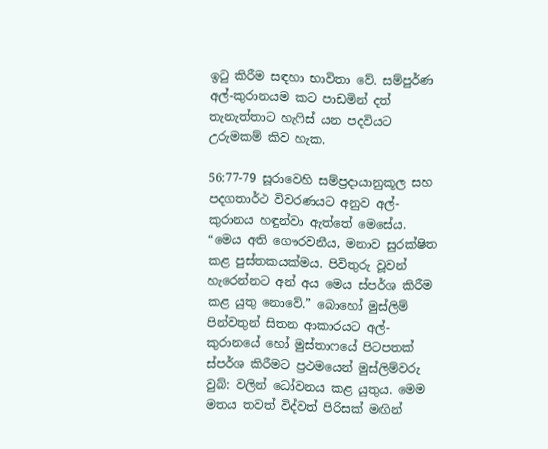ඉටු කිරීම සඳහා භාවිතා වේ. සම්පුර්ණ අල්-කුරානයම කට පාඩමින් දත් තැනැත්තාට හැෆිස් යන පදවියට උරුමකම් කිව හැක.

56:77-79 සූ‍රාවෙහි සම්ප්‍රදායානුකූල සහ පදගතාර්ථ විවරණයට අනුව අල්-කුරානය හඳුන්වා ඇත්තේ මෙසේය. “මෙය අති ගෞරවනීය, මනාව සුරක්ෂිත කළ පුස්තකයක්මය. පිවිතුරු වූවන් හැරෙන්නට අන් අය මෙය ස්පර්ශ කිරීම කළ යුතු නොවේ.” බොහෝ මුස්ලිම් පින්වතුන් සිතන ආකාරයට අල්-කුරානයේ හෝ මුස්තාෆයේ පිටපතක් ස්පර්ශ කිරීමට ප්‍රථමයෙන් මුස්ලිම්වරු වුබ්: වලින් ධෝවනය කළ යුතුය. මෙම මතය තවත් විද්වත් පිරිසක් මඟින්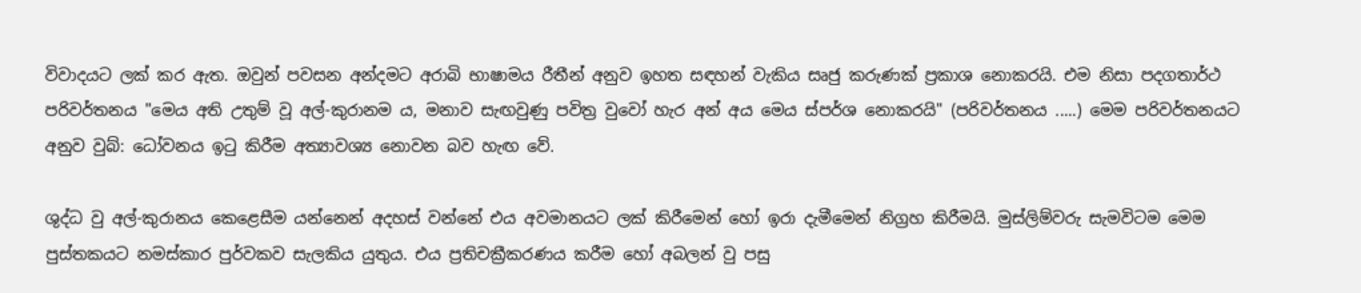විවාදයට ලක් කර ඇත. ඔවුන් පවසන අන්දමට අරාබි භාෂාමය රීතීන් අනුව ඉහත සඳහන් වැකිය සෘජු කරුණක් ප්‍රකාශ නොකරයි. එම නිසා පදගතාර්ථ පරිවර්තනය "මෙය අති උතුම් වූ අල්-කුරානම ය, මනාව සැඟවුණු පවිත්‍ර වුවෝ හැර අන් අය මෙය ස්පර්ශ නොකරයි" (පරිවර්තනය .....) මෙම පරිවර්තනයට අනුව වුබ්: ධෝවනය ඉටු කිරීම අත්‍යාවශ්‍ය නොවන බව හැඟ වේ.

ශුද්ධ වු අල්-කුරානය කෙළෙසීම යන්නෙන් අදහස් වන්නේ එය අවමානයට ලක් කිරීමෙන් හෝ ඉරා දැමීමෙන් නිග්‍රහ කිරීමයි. මුස්ලිම්වරු සැමවිටම මෙම පුස්තකයට නමස්කාර පුර්වකව සැලකිය යුතුය. එය ප්‍රතිචක්‍රීකරණය කරීම හෝ අබලන් වු පසු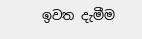ඉවත දැමීම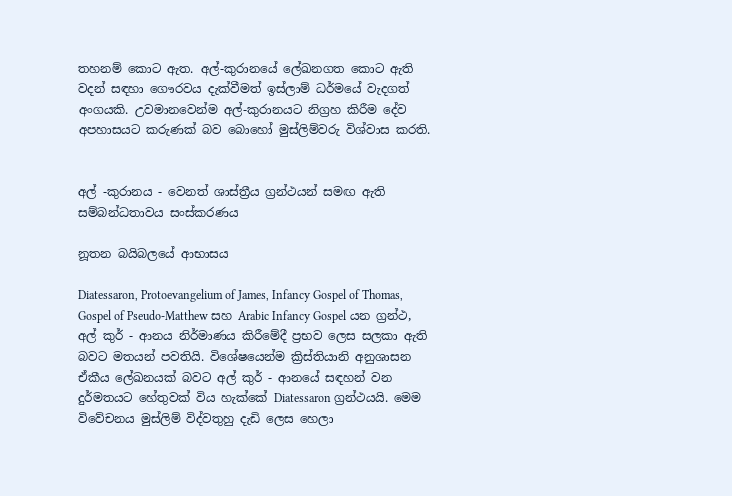තහනම් කොට ඇත. අල්-කුරානයේ ලේඛනගත කොට ඇති වදන් සඳහා ගෞරවය දැක්වීමත් ඉස්ලාම් ධර්මයේ වැදගත් අංගයකි. උවමානවෙන්ම අල්-කුරානයට නිග්‍රහ කිරීම දේව අපහාසයට කරුණක් බව බොහෝ මුස්ලිම්වරු විශ්වාස කරති.


අල් -කුරානය - වෙනත් ‍ශාස්ත්‍රීය ග්‍රන්ථයන් සමඟ ඇති සම්බන්ධතාවය සංස්කරණය

නූතන බයිබලයේ ආභාසය

Diatessaron, Protoevangelium of James, Infancy Gospel of Thomas, Gospel of Pseudo-Matthew සහ Arabic Infancy Gospel යන ග්‍රන්ථ, අල් කුර් - ආනය නිර්මාණය කිරීමේදී ප්‍රභව ලෙස සලකා ඇති බවට මතයන් පවතියි. විශේෂයෙන්ම ක්‍රිස්තියානි අනුශාසන ඒකීය ලේඛනයක් බවට අල් කුර් - ආනයේ සඳහන් වන දුර්මතයට හේතුවක් විය හැක්කේ Diatessaron ග්‍රන්ථයයි. මෙම විවේචනය මුස්ලිම් විද්වතුහු දැඩි ලෙස හෙලා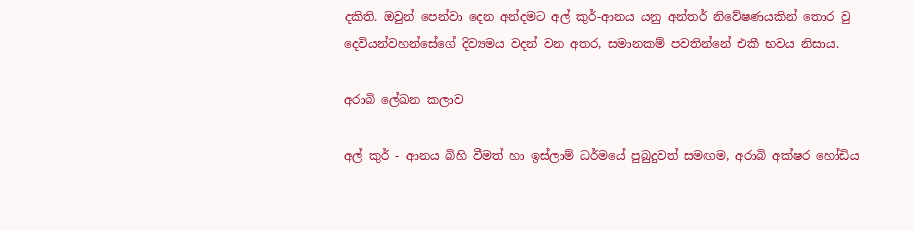දකිති. ඔවුන් පෙන්වා දෙන අන්දමට අල් කුර්-ආනය යනු අන්තර් නිවේෂණයකින් තොර වු දෙවියන්වහන්සේගේ දිව්‍යමය වදන් වන අතර, සමානකම් පවතින්නේ එකී භවය නිසාය.

අරාබි ලේඛන කලාව

අල් කුර් - ආනය බිහි වීමත් හා ඉස්ලාම් ධර්මයේ පුබුදුවත් සමඟම, අරාබි අක්ෂර හෝඩිය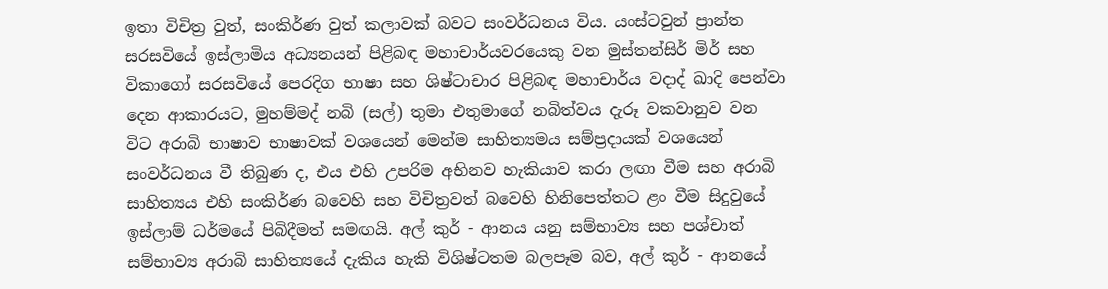ඉතා විචිත්‍ර වුත්, සංකිර්ණ වුත් කලාවක් බවට සංවර්ධනය විය. යංස්ටවුන් ප්‍රාන්ත සරසවියේ ඉස්ලාමිය අධ්‍යනයන් පිළිබඳ මහාචාර්යවරයෙකු වන මුස්තන්සිර් මිර් සහ විකාගෝ සරසවියේ පෙරදිග භාෂා සහ ශිෂ්ටාචාර පිළිබඳ මහාචාර්ය වදාද් ඛාදි පෙන්වා දෙන ආකාරයට, මුහම්මද් නබි (සල්) තුමා එතුමාගේ නබිත්වය දැරූ වකවානුව වන විට අරාබි භාෂාව භාෂාවක් වශයෙන් මෙන්ම සාහිත්‍යමය සම්ප්‍රදායක් වශයෙන් සංවර්ධනය වී තිබුණ ද, එය එහි උපරිම අභිනව හැකියාව කරා ලඟා වීම සහ අරාබි සාහිත්‍යය එහි සංකිර්ණ බවෙහි සහ විචිත්‍රවත් බවෙහි හිනිපෙත්තට ළං වීම සිදුවුයේ ඉස්ලාම් ධර්මයේ පිබිදීමත් සමඟයි. අල් කුර් - ආනය යනු සම්භාව්‍ය සහ පශ්චාත් සම්භාව්‍ය අරාබි සාහිත්‍යයේ දැකිය හැකි විශිෂ්ටතම බලපෑම බව, අල් කුර් - ආනයේ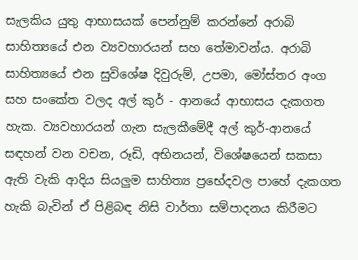සැලකිය යුතු ආභාසයක් පෙන්නුම් කරන්නේ අරාබි සාහිත්‍යයේ එන ව්‍යවහාරයන් සහ තේමාවන්ය. අරාබි සාහිත්‍යයේ එන සුවිශේෂ දිවුරුම්, උපමා, මෝස්තර අංග සහ සංකේත වලද අල් කුර් - ආනයේ ආභාසය දැකගත හැක. ව්‍යවහාරයන් ගැන සැලකීමේදී අල් කුර්-ආනයේ සඳහන් වන වචන, රූඩි, අභිනයන්, විශේෂයෙන් සකසා ඇති වැකි ආදිය සියලුම සාහිත්‍ය ප්‍රභේදවල පාහේ දැකගත හැකි බැවින් ඒ පිළිබඳ නිසි වාර්තා සම්පාදනය කිරීමට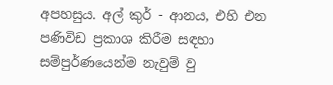අපහසුය. අල් කුර් - ආනය, එහි එන පණිවිඩ ප්‍රකාශ කිරීම සඳහා සම්පුර්ණයෙන්ම නැවුම් වු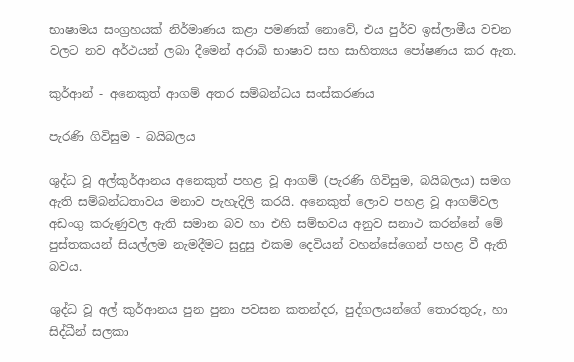භාෂාමය සංග්‍රහයක් නිර්මාණය කළා පමණක් නොවේ, එය පුර්ව ඉස්ලාමීය වචන වලට නව අර්ථයන් ලබා දීමෙන් අරාබි භාෂාව සහ සාහිත්‍යය පෝෂණය කර ඇත.

කුර්ආන් - අනෙකුත් ආගම් අතර සම්බන්ධය සංස්කරණය

පැරණි ගිවිසුම - බයිබලය

ශුද්ධ වූ අල්කුර්ආනය අනෙකුත් පහළ වූ ආගම් (පැරණි ගිවිසුම, බයිබලය) සමග ඇති සම්බන්ධතාවය මනාව පැහැදිලි කරයි. අනෙකුත් ලොව පහළ වූ ආගම්වල අඩංගු කරුණුවල ඇති සමාන බව හා එහි සම්භවය අනුව සනාථ කරන්නේ මේ පුස්තකයන් සියල්ලම නැමදීමට සුදුසු එකම දෙවියන් වහන්සේගෙන් පහළ වී ඇති බවය.

ශුද්ධ වූ අල් කුර්ආනය පුන පුනා පවසන කතන්දර, පුද්ගලයන්ගේ තොරතුරු, හා සිද්ධීන් සලකා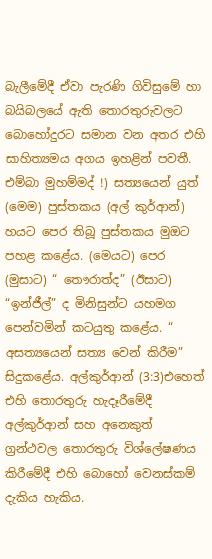බැලීමේදී ඒවා පැරණි ගිවිසුමේ හා බයිබලයේ ඇති තොරතුරුවලට බොහෝදුරට සමාන වන අතර එහි සාහිත්‍යමය අගය ඉහළින් පවතී. එම්බා මුහම්මද් !) සත්‍යයෙන් යුත් (මෙම) පුස්තකය (අල් කුර්ආන්) හයට පෙර තිබූ පුස්තකය මුඔට පහළ කළේය. (මෙයට) පෙර (මුසාට) “ තෞරාත්ද” (ඊසාට) “ඉන්ජීල්” ද මිනිසුන්ට යහමග පෙන්වමින් කටයුතු කළේය. “ අසත්‍යයෙන් සත්‍ය වෙන් කිරීම” සිදුකළේය. අල්කුර්ආන් (3:3)එහෙත් එහි තොරතුරු හැදෑරීමේදී අල්කුර්ආන් සහ අනෙකුත් ග්‍රන්ථවල තොරතුරු විශ්ලේෂණය කිරීමේදී එහි බොහෝ වෙනස්කම් දැකිය හැකිය.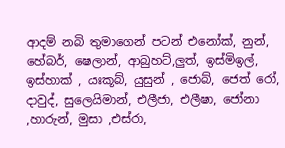ආදම් නබි තුමාගෙන් පටන් එනෝක්, නුන්, හේබර්, ෂෙලාන්, ආබුහට්,ලුත්, ඉස්මිඉල්, ඉස්හාක් , යඃකූබ්, යුසුන් , ජොබ්, ජෙත් රෝ, දාවුද්, සුලෙයිමාන්, එලීජා, එලීෂා, ජෝනා ,හාරුන්, මුසා ,එස්රා,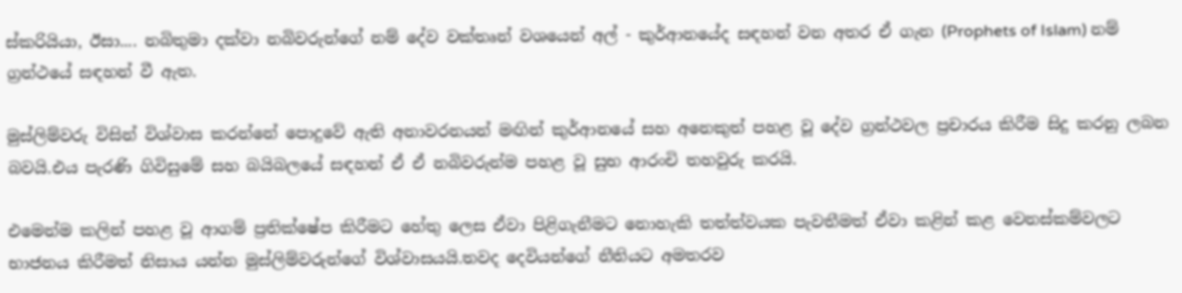ස්කරියියා, ඊසා.... නබිතුමා දක්වා නබිවරුන්ගේ නම් දේව වක්තෘන් වශයෙන් අල් - කුර්ආනයේද සඳහන් වන අතර ඒ ගැන (Prophets of Islam) නම් ග්‍රන්ථයේ සඳහන් වී ඇත.

මුස්ලිම්වරු විසින් විශ්වාස කරන්නේ පොදුවේ ඇති අනාවරනයන් මඟින් කුර්ආනයේ සහ අනෙකුත් පහළ වූ දේව ග්‍රන්ථවල ප්‍රචාරය කිරීම සිදු කරනු ලබන බවයි.එය පැරණි ගිවිසුමේ සහ බයිබලයේ සඳහන් ඒ ඒ නබිවරුන්ම පහළ වූ සුභ ආරංචි තහවුරු කරයි.

එමෙන්ම කලින් පහළ වූ ආගම් ප්‍රතික්ෂේප කිරීමට හේතු ලෙස ඒවා පිළිගැනීමට නොහැකි තත්ත්වයක පැවතීමත් ඒවා කළින් කළ වෙනස්කම්වලට භාජනය කිරීමත් නිසාය යන්න මුස්ලිම්වරුන්ගේ විශ්වාසයයි.තවද දෙවියන්ගේ නීතියට අමතරව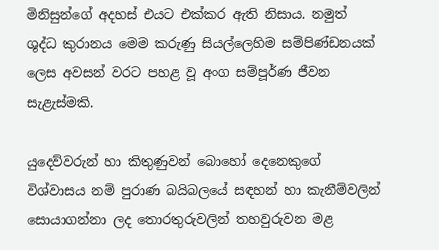මිනිසුන්ගේ අදහස් එයට එක්කර ඇති නිසාය. නමුත් ශුද්ධ කුරානය මෙම කරුණු සියල්ලෙහිම සම්පිණ්ඩනයක් ලෙස අවසන් වරට පහළ වූ අංග සම්පූර්ණ ජීවන සැළැස්මකි.

යුදෙව්වරුන් හා කිතුණුවන් බොහෝ දෙනෙකුගේ විශ්වාසය නම් පුරාණ බයිබලයේ සඳහන් හා කැනීම්වලින් සොයාගන්නා ලද තොරතුරුවලින් තහවුරුවන මළ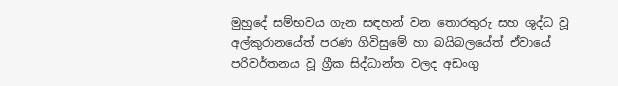මුහුදේ සම්භවය ගැන සඳහන් වන තොරතුරු සහ ශුද්ධ වූ අල්කුරානයේත් පරණ ගිවිසුමේ හා බයිබලයේත් ඒවායේ පරිවර්තනය වූ ග්‍රීක සිද්ධාන්ත වලද අඩංගු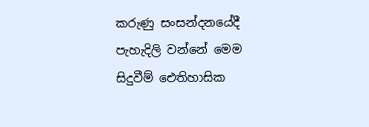කරුණු සංසන්දනයේදී පැහැදිලි වන්නේ මෙම සිදුවීම් ඓතිහාසික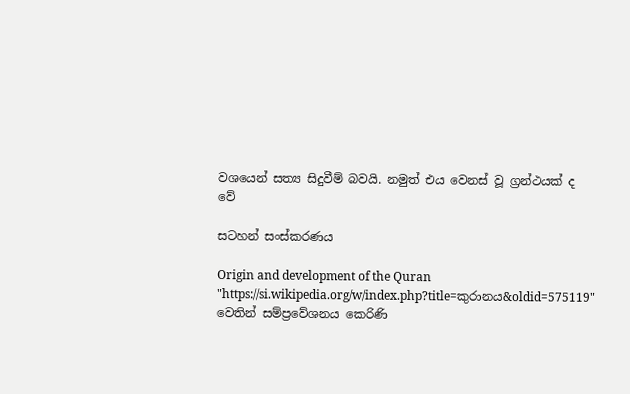වශයෙන් සත්‍ය සිදුවීම් බවයි. නමුත් එය වෙනස් වූ ග්‍රන්ථයක් ද වේ

සටහන් සංස්කරණය

Origin and development of the Quran
"https://si.wikipedia.org/w/index.php?title=කුරානය&oldid=575119" වෙතින් සම්ප්‍රවේශනය කෙරිණි